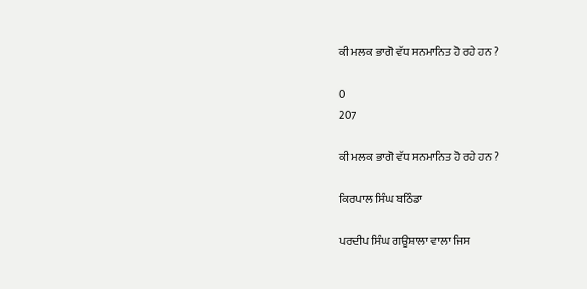ਕੀ ਮਲਕ ਭਾਗੋ ਵੱਧ ਸਨਮਾਨਿਤ ਹੋ ਰਹੇ ਹਨ ?

0
207

ਕੀ ਮਲਕ ਭਾਗੋ ਵੱਧ ਸਨਮਾਨਿਤ ਹੋ ਰਹੇ ਹਨ ?

ਕਿਰਪਾਲ ਸਿੰਘ ਬਠਿੰਡਾ

ਪਰਦੀਪ ਸਿੰਘ ਗਊਸ਼ਾਲਾ ਵਾਲਾ ਜਿਸ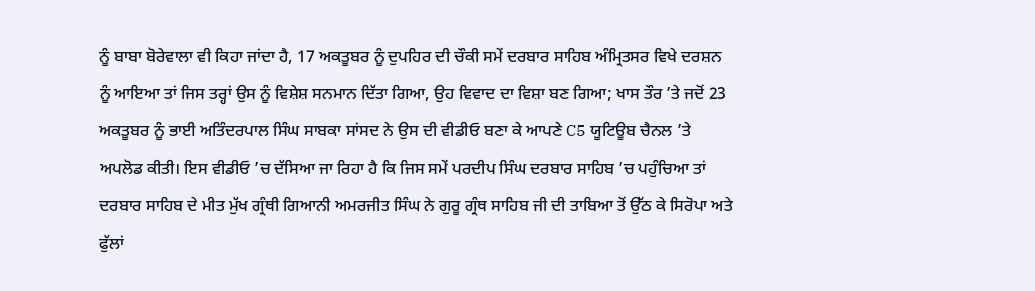ਨੂੰ ਬਾਬਾ ਬੋਰੇਵਾਲਾ ਵੀ ਕਿਹਾ ਜਾਂਦਾ ਹੈ, 17 ਅਕਤੂਬਰ ਨੂੰ ਦੁਪਹਿਰ ਦੀ ਚੌਕੀ ਸਮੇਂ ਦਰਬਾਰ ਸਾਹਿਬ ਅੰਮ੍ਰਿਤਸਰ ਵਿਖੇ ਦਰਸ਼ਨ ਨੂੰ ਆਇਆ ਤਾਂ ਜਿਸ ਤਰ੍ਹਾਂ ਉਸ ਨੂੰ ਵਿਸ਼ੇਸ਼ ਸਨਮਾਨ ਦਿੱਤਾ ਗਿਆ, ਉਹ ਵਿਵਾਦ ਦਾ ਵਿਸ਼ਾ ਬਣ ਗਿਆ; ਖਾਸ ਤੌਰ ’ਤੇ ਜਦੋਂ 23 ਅਕਤੂਬਰ ਨੂੰ ਭਾਈ ਅਤਿੰਦਰਪਾਲ ਸਿੰਘ ਸਾਬਕਾ ਸਾਂਸਦ ਨੇ ਉਸ ਦੀ ਵੀਡੀਓ ਬਣਾ ਕੇ ਆਪਣੇ C5 ਯੂਟਿਊਬ ਚੈਨਲ ’ਤੇ ਅਪਲੋਡ ਕੀਤੀ। ਇਸ ਵੀਡੀਓ ’ਚ ਦੱਸਿਆ ਜਾ ਰਿਹਾ ਹੈ ਕਿ ਜਿਸ ਸਮੇਂ ਪਰਦੀਪ ਸਿੰਘ ਦਰਬਾਰ ਸਾਹਿਬ ’ਚ ਪਹੁੰਚਿਆ ਤਾਂ ਦਰਬਾਰ ਸਾਹਿਬ ਦੇ ਮੀਤ ਮੁੱਖ ਗ੍ਰੰਥੀ ਗਿਆਨੀ ਅਮਰਜੀਤ ਸਿੰਘ ਨੇ ਗੁਰੂ ਗ੍ਰੰਥ ਸਾਹਿਬ ਜੀ ਦੀ ਤਾਬਿਆ ਤੋਂ ਉੱਠ ਕੇ ਸਿਰੋਪਾ ਅਤੇ ਫੁੱਲਾਂ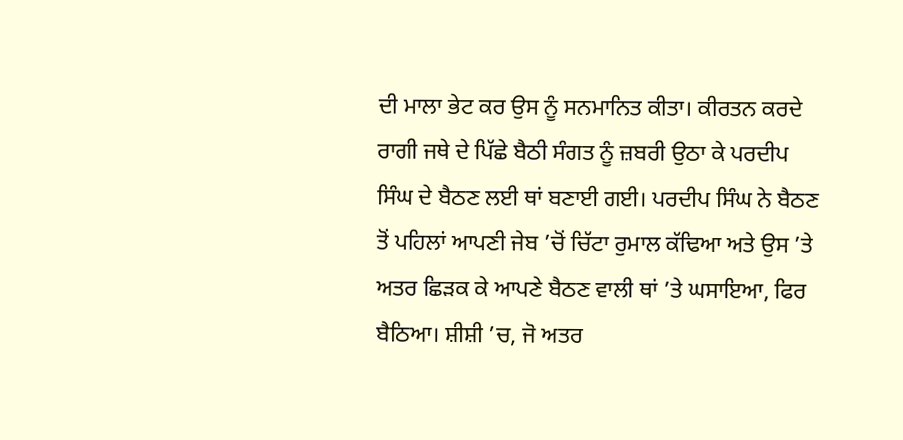ਦੀ ਮਾਲਾ ਭੇਟ ਕਰ ਉਸ ਨੂੰ ਸਨਮਾਨਿਤ ਕੀਤਾ। ਕੀਰਤਨ ਕਰਦੇ ਰਾਗੀ ਜਥੇ ਦੇ ਪਿੱਛੇ ਬੈਠੀ ਸੰਗਤ ਨੂੰ ਜ਼ਬਰੀ ਉਠਾ ਕੇ ਪਰਦੀਪ ਸਿੰਘ ਦੇ ਬੈਠਣ ਲਈ ਥਾਂ ਬਣਾਈ ਗਈ। ਪਰਦੀਪ ਸਿੰਘ ਨੇ ਬੈਠਣ ਤੋਂ ਪਹਿਲਾਂ ਆਪਣੀ ਜੇਬ ’ਚੋਂ ਚਿੱਟਾ ਰੁਮਾਲ ਕੱਢਿਆ ਅਤੇ ਉਸ ’ਤੇ ਅਤਰ ਛਿੜਕ ਕੇ ਆਪਣੇ ਬੈਠਣ ਵਾਲੀ ਥਾਂ ’ਤੇ ਘਸਾਇਆ, ਫਿਰ ਬੈਠਿਆ। ਸ਼ੀਸ਼ੀ ’ਚ, ਜੋ ਅਤਰ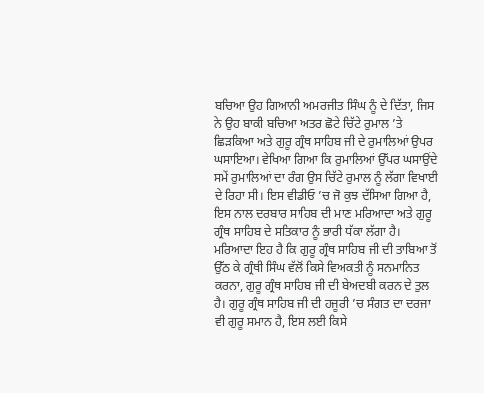ਬਚਿਆ ਉਹ ਗਿਆਨੀ ਅਮਰਜੀਤ ਸਿੰਘ ਨੂੰ ਦੇ ਦਿੱਤਾ, ਜਿਸ ਨੇ ਉਹ ਬਾਕੀ ਬਚਿਆ ਅਤਰ ਛੋਟੇ ਚਿੱਟੇ ਰੁਮਾਲ ’ਤੇ ਛਿੜਕਿਆ ਅਤੇ ਗੁਰੂ ਗ੍ਰੰਥ ਸਾਹਿਬ ਜੀ ਦੇ ਰੁਮਾਲਿਆਂ ਉਪਰ ਘਸਾਇਆ। ਵੇਖਿਆ ਗਿਆ ਕਿ ਰੁਮਾਲਿਆਂ ਉੱਪਰ ਘਸਾਉਂਦੇ ਸਮੇਂ ਰੁਮਾਲਿਆਂ ਦਾ ਰੰਗ ਉਸ ਚਿੱਟੇ ਰੁਮਾਲ ਨੂੰ ਲੱਗਾ ਵਿਖਾਈ ਦੇ ਰਿਹਾ ਸੀ। ਇਸ ਵੀਡੀਓ ’ਚ ਜੋ ਕੁਝ ਦੱਸਿਆ ਗਿਆ ਹੈ, ਇਸ ਨਾਲ ਦਰਬਾਰ ਸਾਹਿਬ ਦੀ ਮਾਣ ਮਰਿਆਦਾ ਅਤੇ ਗੁਰੂ ਗ੍ਰੰਥ ਸਾਹਿਬ ਦੇ ਸਤਿਕਾਰ ਨੂੰ ਭਾਰੀ ਧੱਕਾ ਲੱਗਾ ਹੈ। ਮਰਿਆਦਾ ਇਹ ਹੈ ਕਿ ਗੁਰੂ ਗ੍ਰੰਥ ਸਾਹਿਬ ਜੀ ਦੀ ਤਾਬਿਆ ਤੋਂ ਉੱਠ ਕੇ ਗ੍ਰੰਥੀ ਸਿੰਘ ਵੱਲੋਂ ਕਿਸੇ ਵਿਅਕਤੀ ਨੂੰ ਸਨਮਾਨਿਤ ਕਰਨਾ, ਗੁਰੂ ਗ੍ਰੰਥ ਸਾਹਿਬ ਜੀ ਦੀ ਬੇਅਦਬੀ ਕਰਨ ਦੇ ਤੁਲ ਹੈ। ਗੁਰੂ ਗ੍ਰੰਥ ਸਾਹਿਬ ਜੀ ਦੀ ਹਜੂਰੀ ’ਚ ਸੰਗਤ ਦਾ ਦਰਜਾ ਵੀ ਗੁਰੂ ਸਮਾਨ ਹੈ, ਇਸ ਲਈ ਕਿਸੇ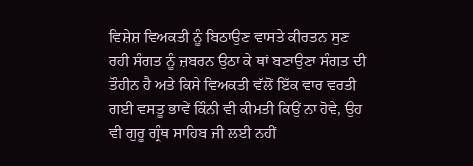ਵਿਸ਼ੇਸ਼ ਵਿਅਕਤੀ ਨੂੰ ਬਿਠਾਉਣ ਵਾਸਤੇ ਕੀਰਤਨ ਸੁਣ ਰਹੀ ਸੰਗਤ ਨੂੰ ਜ਼ਬਰਨ ਉਠਾ ਕੇ ਥਾਂ ਬਣਾਉਣਾ ਸੰਗਤ ਦੀ ਤੌਹੀਨ ਹੈ ਅਤੇ ਕਿਸੇ ਵਿਅਕਤੀ ਵੱਲੋਂ ਇੱਕ ਵਾਰ ਵਰਤੀ ਗਈ ਵਸਤੂ ਭਾਵੇਂ ਕਿੰਨੀ ਵੀ ਕੀਮਤੀ ਕਿਉਂ ਨਾ ਹੋਵੇ, ਉਹ ਵੀ ਗੁਰੂ ਗ੍ਰੰਥ ਸਾਹਿਬ ਜੀ ਲਈ ਨਹੀਂ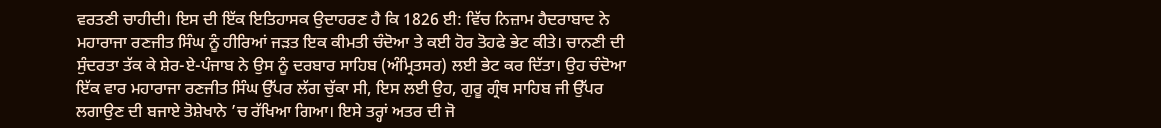ਵਰਤਣੀ ਚਾਹੀਦੀ। ਇਸ ਦੀ ਇੱਕ ਇਤਿਹਾਸਕ ਉਦਾਹਰਣ ਹੈ ਕਿ 1826 ਈ: ਵਿੱਚ ਨਿਜ਼ਾਮ ਹੈਦਰਾਬਾਦ ਨੇ ਮਹਾਰਾਜਾ ਰਣਜੀਤ ਸਿੰਘ ਨੂੰ ਹੀਰਿਆਂ ਜੜਤ ਇਕ ਕੀਮਤੀ ਚੰਦੋਆ ਤੇ ਕਈ ਹੋਰ ਤੋਹਫੇ ਭੇਟ ਕੀਤੇ। ਚਾਨਣੀ ਦੀ ਸੁੰਦਰਤਾ ਤੱਕ ਕੇ ਸ਼ੇਰ-ਏ-ਪੰਜਾਬ ਨੇ ਉਸ ਨੂੰ ਦਰਬਾਰ ਸਾਹਿਬ (ਅੰਮ੍ਰਿਤਸਰ) ਲਈ ਭੇਟ ਕਰ ਦਿੱਤਾ। ਉਹ ਚੰਦੋਆ ਇੱਕ ਵਾਰ ਮਹਾਰਾਜਾ ਰਣਜੀਤ ਸਿੰਘ ਉੱਪਰ ਲੱਗ ਚੁੱਕਾ ਸੀ, ਇਸ ਲਈ ਉਹ, ਗੁਰੂ ਗ੍ਰੰਥ ਸਾਹਿਬ ਜੀ ਉੱਪਰ ਲਗਾਉਣ ਦੀ ਬਜਾਏ ਤੋਸ਼ੇਖਾਨੇ ’ਚ ਰੱਖਿਆ ਗਿਆ। ਇਸੇ ਤਰ੍ਹਾਂ ਅਤਰ ਦੀ ਜੋ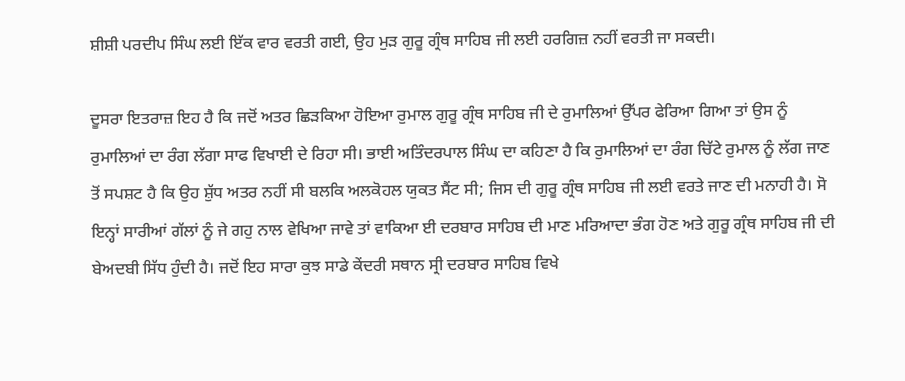ਸ਼ੀਸ਼ੀ ਪਰਦੀਪ ਸਿੰਘ ਲਈ ਇੱਕ ਵਾਰ ਵਰਤੀ ਗਈ, ਉਹ ਮੁੜ ਗੁਰੂ ਗ੍ਰੰਥ ਸਾਹਿਬ ਜੀ ਲਈ ਹਰਗਿਜ਼ ਨਹੀਂ ਵਰਤੀ ਜਾ ਸਕਦੀ।

ਦੂਸਰਾ ਇਤਰਾਜ਼ ਇਹ ਹੈ ਕਿ ਜਦੋਂ ਅਤਰ ਛਿੜਕਿਆ ਹੋਇਆ ਰੁਮਾਲ ਗੁਰੂ ਗ੍ਰੰਥ ਸਾਹਿਬ ਜੀ ਦੇ ਰੁਮਾਲਿਆਂ ਉੱਪਰ ਫੇਰਿਆ ਗਿਆ ਤਾਂ ਉਸ ਨੂੰ ਰੁਮਾਲਿਆਂ ਦਾ ਰੰਗ ਲੱਗਾ ਸਾਫ ਵਿਖਾਈ ਦੇ ਰਿਹਾ ਸੀ। ਭਾਈ ਅਤਿੰਦਰਪਾਲ ਸਿੰਘ ਦਾ ਕਹਿਣਾ ਹੈ ਕਿ ਰੁਮਾਲਿਆਂ ਦਾ ਰੰਗ ਚਿੱਟੇ ਰੁਮਾਲ ਨੂੰ ਲੱਗ ਜਾਣ ਤੋਂ ਸਪਸ਼ਟ ਹੈ ਕਿ ਉਹ ਸ਼ੁੱਧ ਅਤਰ ਨਹੀਂ ਸੀ ਬਲਕਿ ਅਲਕੋਹਲ ਯੁਕਤ ਸੈਂਟ ਸੀ; ਜਿਸ ਦੀ ਗੁਰੂ ਗ੍ਰੰਥ ਸਾਹਿਬ ਜੀ ਲਈ ਵਰਤੇ ਜਾਣ ਦੀ ਮਨਾਹੀ ਹੈ। ਸੋ ਇਨ੍ਹਾਂ ਸਾਰੀਆਂ ਗੱਲਾਂ ਨੂੰ ਜੇ ਗਹੁ ਨਾਲ ਵੇਖਿਆ ਜਾਵੇ ਤਾਂ ਵਾਕਿਆ ਈ ਦਰਬਾਰ ਸਾਹਿਬ ਦੀ ਮਾਣ ਮਰਿਆਦਾ ਭੰਗ ਹੋਣ ਅਤੇ ਗੁਰੂ ਗ੍ਰੰਥ ਸਾਹਿਬ ਜੀ ਦੀ ਬੇਅਦਬੀ ਸਿੱਧ ਹੁੰਦੀ ਹੈ। ਜਦੋਂ ਇਹ ਸਾਰਾ ਕੁਝ ਸਾਡੇ ਕੇਂਦਰੀ ਸਥਾਨ ਸ੍ਰੀ ਦਰਬਾਰ ਸਾਹਿਬ ਵਿਖੇ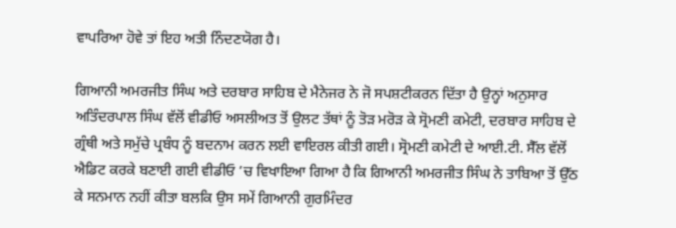ਵਾਪਰਿਆ ਹੋਵੇ ਤਾਂ ਇਹ ਅਤੀ ਨਿੰਦਣਯੋਗ ਹੈ।

ਗਿਆਨੀ ਅਮਰਜੀਤ ਸਿੰਘ ਅਤੇ ਦਰਬਾਰ ਸਾਹਿਬ ਦੇ ਮੈਨੇਜਰ ਨੇ ਜੋ ਸਪਸ਼ਟੀਕਰਨ ਦਿੱਤਾ ਹੈ ਉਨ੍ਹਾਂ ਅਨੁਸਾਰ ਅਤਿੰਦਰਪਾਲ ਸਿੰਘ ਵੱਲੋਂ ਵੀਡੀਓ ਅਸਲੀਅਤ ਤੋਂ ਉਲਟ ਤੱਥਾਂ ਨੂੰ ਤੋੜ ਮਰੋੜ ਕੇ ਸ੍ਰੋਮਣੀ ਕਮੇਟੀ, ਦਰਬਾਰ ਸਾਹਿਬ ਦੇ ਗ੍ਰੰਥੀ ਅਤੇ ਸਮੁੱਚੇ ਪ੍ਰਬੰਧ ਨੂੰ ਬਦਨਾਮ ਕਰਨ ਲਈ ਵਾਇਰਲ ਕੀਤੀ ਗਈ। ਸ੍ਰੋਮਣੀ ਕਮੇਟੀ ਦੇ ਆਈ.ਟੀ. ਸੈੱਲ ਵੱਲੋਂ ਐਡਿਟ ਕਰਕੇ ਬਣਾਈ ਗਈ ਵੀਡੀਓ ’ਚ ਵਿਖਾਇਆ ਗਿਆ ਹੈ ਕਿ ਗਿਆਨੀ ਅਮਰਜੀਤ ਸਿੰਘ ਨੇ ਤਾਬਿਆ ਤੋਂ ਉੱਠ ਕੇ ਸਨਮਾਨ ਨਹੀਂ ਕੀਤਾ ਬਲਕਿ ਉਸ ਸਮੇਂ ਗਿਆਨੀ ਗੁਰਮਿੰਦਰ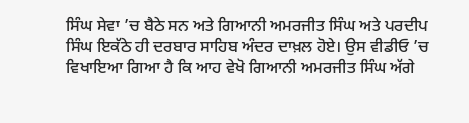ਸਿੰਘ ਸੇਵਾ ’ਚ ਬੈਠੇ ਸਨ ਅਤੇ ਗਿਆਨੀ ਅਮਰਜੀਤ ਸਿੰਘ ਅਤੇ ਪਰਦੀਪ ਸਿੰਘ ਇਕੱਠੇ ਹੀ ਦਰਬਾਰ ਸਾਹਿਬ ਅੰਦਰ ਦਾਖ਼ਲ ਹੋਏ। ਉਸ ਵੀਡੀਓ ’ਚ ਵਿਖਾਇਆ ਗਿਆ ਹੈ ਕਿ ਆਹ ਵੇਖੋ ਗਿਆਨੀ ਅਮਰਜੀਤ ਸਿੰਘ ਅੱਗੇ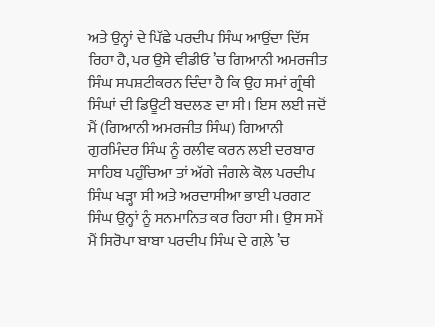ਅਤੇ ਉਨ੍ਹਾਂ ਦੇ ਪਿੱਛੇ ਪਰਦੀਪ ਸਿੰਘ ਆਉਂਦਾ ਦਿੱਸ ਰਿਹਾ ਹੈ, ਪਰ ਉਸੇ ਵੀਡੀਓ ’ਚ ਗਿਆਨੀ ਅਮਰਜੀਤ ਸਿੰਘ ਸਪਸ਼ਟੀਕਰਨ ਦਿੰਦਾ ਹੈ ਕਿ ਉਹ ਸਮਾਂ ਗ੍ਰੰਥੀ ਸਿੰਘਾਂ ਦੀ ਡਿਊਟੀ ਬਦਲਣ ਦਾ ਸੀ। ਇਸ ਲਈ ਜਦੋਂ ਮੈਂ (ਗਿਆਨੀ ਅਮਰਜੀਤ ਸਿੰਘ) ਗਿਆਨੀ ਗੁਰਮਿੰਦਰ ਸਿੰਘ ਨੂੰ ਰਲੀਵ ਕਰਨ ਲਈ ਦਰਬਾਰ ਸਾਹਿਬ ਪਹੁੰਚਿਆ ਤਾਂ ਅੱਗੇ ਜੰਗਲੇ ਕੋਲ ਪਰਦੀਪ ਸਿੰਘ ਖੜ੍ਹਾ ਸੀ ਅਤੇ ਅਰਦਾਸੀਆ ਭਾਈ ਪਰਗਟ ਸਿੰਘ ਉਨ੍ਹਾਂ ਨੂੰ ਸਨਮਾਨਿਤ ਕਰ ਰਿਹਾ ਸੀ। ਉਸ ਸਮੇਂ ਮੈਂ ਸਿਰੋਪਾ ਬਾਬਾ ਪਰਦੀਪ ਸਿੰਘ ਦੇ ਗਲ਼ੇ ’ਚ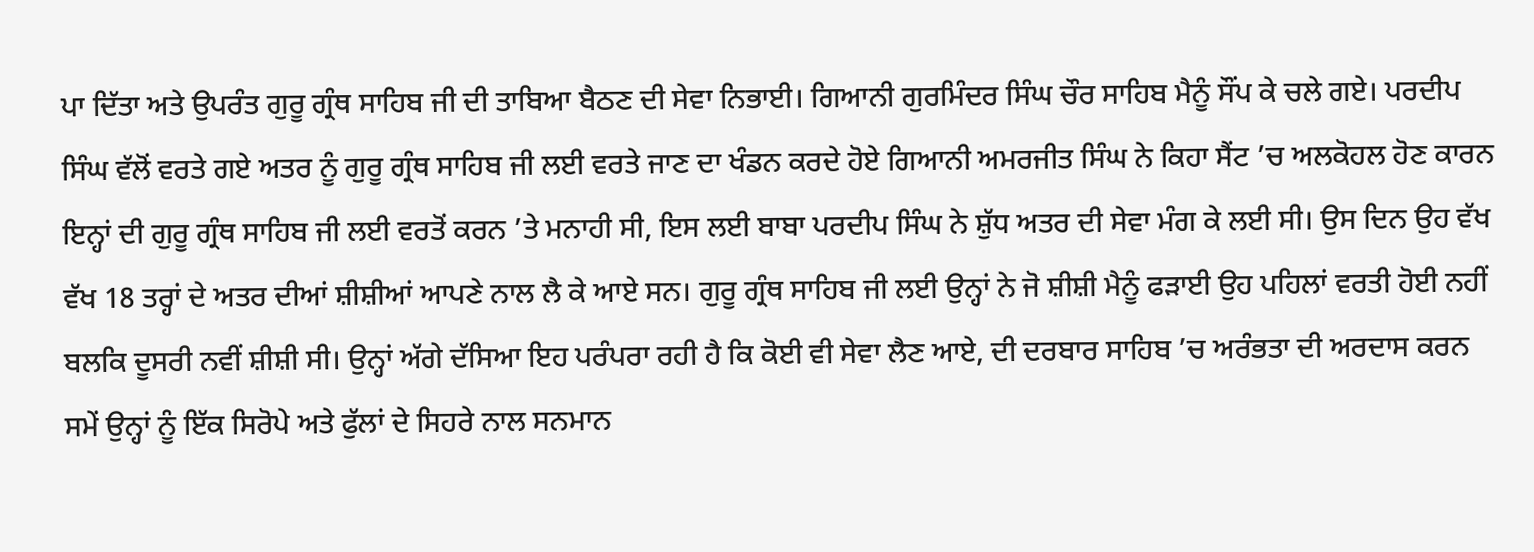ਪਾ ਦਿੱਤਾ ਅਤੇ ਉਪਰੰਤ ਗੁਰੂ ਗ੍ਰੰਥ ਸਾਹਿਬ ਜੀ ਦੀ ਤਾਬਿਆ ਬੈਠਣ ਦੀ ਸੇਵਾ ਨਿਭਾਈ। ਗਿਆਨੀ ਗੁਰਮਿੰਦਰ ਸਿੰਘ ਚੌਰ ਸਾਹਿਬ ਮੈਨੂੰ ਸੌਂਪ ਕੇ ਚਲੇ ਗਏ। ਪਰਦੀਪ ਸਿੰਘ ਵੱਲੋਂ ਵਰਤੇ ਗਏ ਅਤਰ ਨੂੰ ਗੁਰੂ ਗ੍ਰੰਥ ਸਾਹਿਬ ਜੀ ਲਈ ਵਰਤੇ ਜਾਣ ਦਾ ਖੰਡਨ ਕਰਦੇ ਹੋਏ ਗਿਆਨੀ ਅਮਰਜੀਤ ਸਿੰਘ ਨੇ ਕਿਹਾ ਸੈਂਟ ’ਚ ਅਲਕੋਹਲ ਹੋਣ ਕਾਰਨ ਇਨ੍ਹਾਂ ਦੀ ਗੁਰੂ ਗ੍ਰੰਥ ਸਾਹਿਬ ਜੀ ਲਈ ਵਰਤੋਂ ਕਰਨ ’ਤੇ ਮਨਾਹੀ ਸੀ, ਇਸ ਲਈ ਬਾਬਾ ਪਰਦੀਪ ਸਿੰਘ ਨੇ ਸ਼ੁੱਧ ਅਤਰ ਦੀ ਸੇਵਾ ਮੰਗ ਕੇ ਲਈ ਸੀ। ਉਸ ਦਿਨ ਉਹ ਵੱਖ ਵੱਖ 18 ਤਰ੍ਹਾਂ ਦੇ ਅਤਰ ਦੀਆਂ ਸ਼ੀਸ਼ੀਆਂ ਆਪਣੇ ਨਾਲ ਲੈ ਕੇ ਆਏ ਸਨ। ਗੁਰੂ ਗ੍ਰੰਥ ਸਾਹਿਬ ਜੀ ਲਈ ਉਨ੍ਹਾਂ ਨੇ ਜੋ ਸ਼ੀਸ਼ੀ ਮੈਨੂੰ ਫੜਾਈ ਉਹ ਪਹਿਲਾਂ ਵਰਤੀ ਹੋਈ ਨਹੀਂ ਬਲਕਿ ਦੂਸਰੀ ਨਵੀਂ ਸ਼ੀਸ਼ੀ ਸੀ। ਉਨ੍ਹਾਂ ਅੱਗੇ ਦੱਸਿਆ ਇਹ ਪਰੰਪਰਾ ਰਹੀ ਹੈ ਕਿ ਕੋਈ ਵੀ ਸੇਵਾ ਲੈਣ ਆਏ, ਦੀ ਦਰਬਾਰ ਸਾਹਿਬ ’ਚ ਅਰੰਭਤਾ ਦੀ ਅਰਦਾਸ ਕਰਨ ਸਮੇਂ ਉਨ੍ਹਾਂ ਨੂੰ ਇੱਕ ਸਿਰੋਪੇ ਅਤੇ ਫੁੱਲਾਂ ਦੇ ਸਿਹਰੇ ਨਾਲ ਸਨਮਾਨ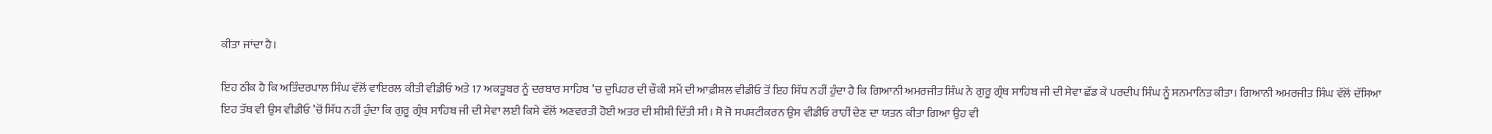ਕੀਤਾ ਜਾਂਦਾ ਹੈ।

ਇਹ ਠੀਕ ਹੈ ਕਿ ਅਤਿੰਦਰਪਾਲ ਸਿੰਘ ਵੱਲੋਂ ਵਾਇਰਲ ਕੀਤੀ ਵੀਡੀਓ ਅਤੇ 17 ਅਕਤੂਬਰ ਨੂੰ ਦਰਬਾਰ ਸਾਹਿਬ ’ਚ ਦੁਪਿਹਰ ਦੀ ਚੌਕੀ ਸਮੇਂ ਦੀ ਆਫ਼ੀਸ਼ਲ ਵੀਡੀਓ ਤੋਂ ਇਹ ਸਿੱਧ ਨਹੀਂ ਹੁੰਦਾ ਹੈ ਕਿ ਗਿਆਨੀ ਅਮਰਜੀਤ ਸਿੰਘ ਨੇ ਗੁਰੂ ਗ੍ਰੰਥ ਸਾਹਿਬ ਜੀ ਦੀ ਸੇਵਾ ਛੱਡ ਕੇ ਪਰਦੀਪ ਸਿੰਘ ਨੂੰ ਸਨਮਾਨਿਤ ਕੀਤਾ। ਗਿਆਨੀ ਅਮਰਜੀਤ ਸਿੰਘ ਵੱਲੋਂ ਦੱਸਿਆ ਇਹ ਤੱਥ ਵੀ ਉਸ ਵੀਡੀਓ ’ਚੋਂ ਸਿੱਧ ਨਹੀਂ ਹੁੰਦਾ ਕਿ ਗੁਰੂ ਗ੍ਰੰਥ ਸਾਹਿਬ ਜੀ ਦੀ ਸੇਵਾ ਲਈ ਕਿਸੇ ਵੱਲੋਂ ਅਣਵਰਤੀ ਹੋਈ ਅਤਰ ਦੀ ਸ਼ੀਸ਼ੀ ਦਿੱਤੀ ਸੀ। ਸੋ ਜੋ ਸਪਸ਼ਟੀਕਰਨ ਉਸ ਵੀਡੀਓ ਰਾਹੀਂ ਦੇਣ ਦਾ ਯਤਨ ਕੀਤਾ ਗਿਆ ਉਹ ਵੀ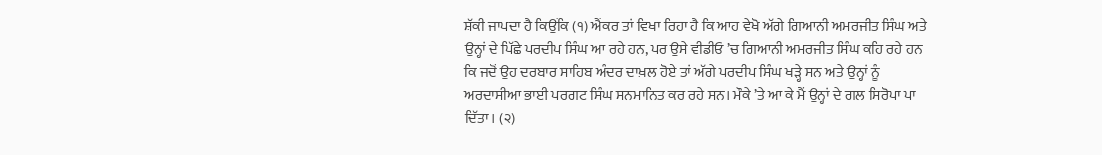ਸ਼ੱਕੀ ਜਾਪਦਾ ਹੈ ਕਿਉਂਕਿ (੧) ਐਂਕਰ ਤਾਂ ਵਿਖਾ ਰਿਹਾ ਹੈ ਕਿ ਆਹ ਵੇਖੋ ਅੱਗੇ ਗਿਆਨੀ ਅਮਰਜੀਤ ਸਿੰਘ ਅਤੇ ਉਨ੍ਹਾਂ ਦੇ ਪਿੱਛੇ ਪਰਦੀਪ ਸਿੰਘ ਆ ਰਹੇ ਹਨ, ਪਰ ਉਸੇ ਵੀਡੀਓ ’ਚ ਗਿਆਨੀ ਅਮਰਜੀਤ ਸਿੰਘ ਕਹਿ ਰਹੇ ਹਨ ਕਿ ਜਦੋਂ ਉਹ ਦਰਬਾਰ ਸਾਹਿਬ ਅੰਦਰ ਦਾਖ਼ਲ ਹੋਏ ਤਾਂ ਅੱਗੇ ਪਰਦੀਪ ਸਿੰਘ ਖੜ੍ਹੇ ਸਨ ਅਤੇ ਉਨ੍ਹਾਂ ਨੂੰ ਅਰਦਾਸੀਆ ਭਾਈ ਪਰਗਟ ਸਿੰਘ ਸਨਮਾਨਿਤ ਕਰ ਰਹੇ ਸਨ। ਮੌਕੇ ’ਤੇ ਆ ਕੇ ਮੈਂ ਉਨ੍ਹਾਂ ਦੇ ਗਲ ਸਿਰੋਪਾ ਪਾ ਦਿੱਤਾ। (੨)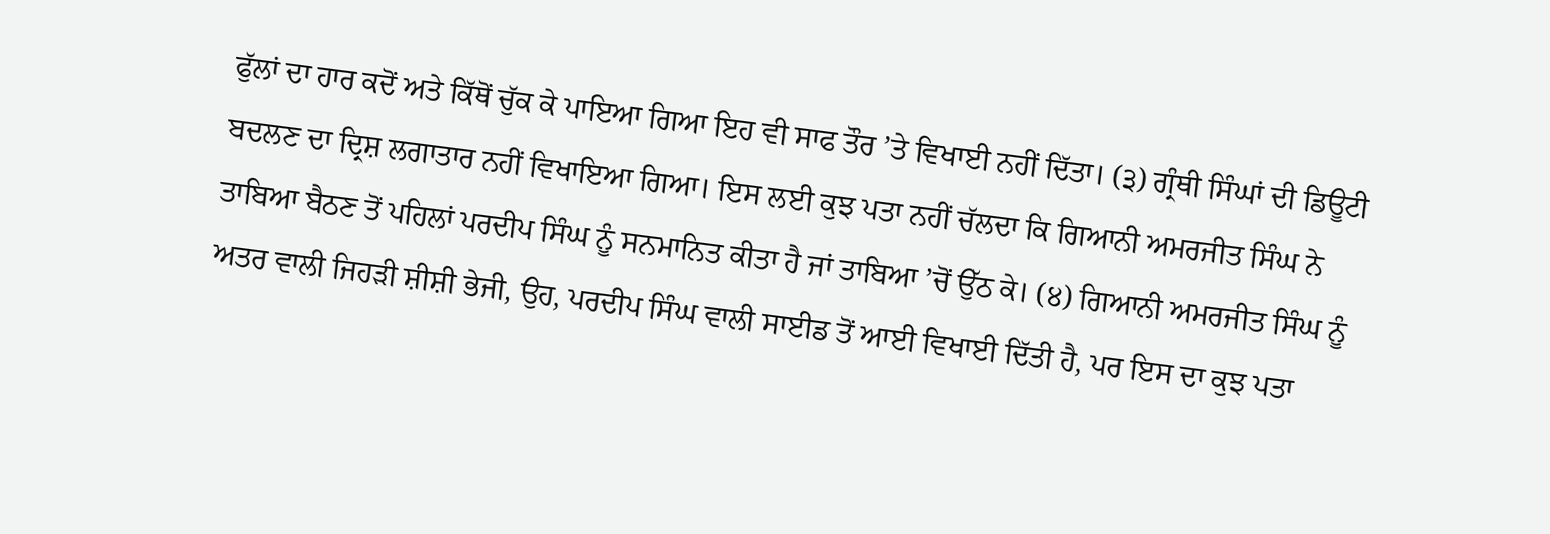ਫੁੱਲਾਂ ਦਾ ਹਾਰ ਕਦੋਂ ਅਤੇ ਕਿੱਥੋਂ ਚੁੱਕ ਕੇ ਪਾਇਆ ਗਿਆ ਇਹ ਵੀ ਸਾਫ ਤੌਰ ’ਤੇ ਵਿਖਾਈ ਨਹੀਂ ਦਿੱਤਾ। (੩) ਗ੍ਰੰਥੀ ਸਿੰਘਾਂ ਦੀ ਡਿਊਟੀ ਬਦਲਣ ਦਾ ਦ੍ਰਿਸ਼ ਲਗਾਤਾਰ ਨਹੀਂ ਵਿਖਾਇਆ ਗਿਆ। ਇਸ ਲਈ ਕੁਝ ਪਤਾ ਨਹੀਂ ਚੱਲਦਾ ਕਿ ਗਿਆਨੀ ਅਮਰਜੀਤ ਸਿੰਘ ਨੇ ਤਾਬਿਆ ਬੈਠਣ ਤੋਂ ਪਹਿਲਾਂ ਪਰਦੀਪ ਸਿੰਘ ਨੂੰ ਸਨਮਾਨਿਤ ਕੀਤਾ ਹੈ ਜਾਂ ਤਾਬਿਆ ’ਚੋਂ ਉੱਠ ਕੇ। (੪) ਗਿਆਨੀ ਅਮਰਜੀਤ ਸਿੰਘ ਨੂੰ ਅਤਰ ਵਾਲੀ ਜਿਹੜੀ ਸ਼ੀਸ਼ੀ ਭੇਜੀ, ਉਹ, ਪਰਦੀਪ ਸਿੰਘ ਵਾਲੀ ਸਾਈਡ ਤੋਂ ਆਈ ਵਿਖਾਈ ਦਿੱਤੀ ਹੈ, ਪਰ ਇਸ ਦਾ ਕੁਝ ਪਤਾ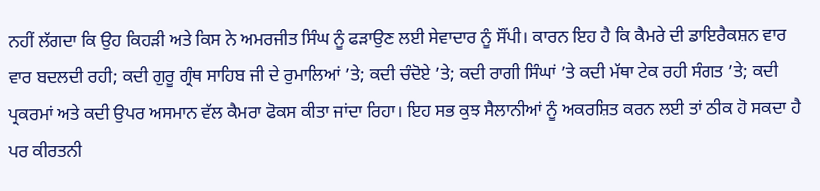ਨਹੀਂ ਲੱਗਦਾ ਕਿ ਉਹ ਕਿਹੜੀ ਅਤੇ ਕਿਸ ਨੇ ਅਮਰਜੀਤ ਸਿੰਘ ਨੂੰ ਫੜਾਉਣ ਲਈ ਸੇਵਾਦਾਰ ਨੂੰ ਸੌਂਪੀ। ਕਾਰਨ ਇਹ ਹੈ ਕਿ ਕੈਮਰੇ ਦੀ ਡਾਇਰੈਕਸ਼ਨ ਵਾਰ ਵਾਰ ਬਦਲਦੀ ਰਹੀ; ਕਦੀ ਗੁਰੂ ਗ੍ਰੰਥ ਸਾਹਿਬ ਜੀ ਦੇ ਰੁਮਾਲਿਆਂ ’ਤੇ; ਕਦੀ ਚੰਦੋਏ ’ਤੇ; ਕਦੀ ਰਾਗੀ ਸਿੰਘਾਂ ’ਤੇ ਕਦੀ ਮੱਥਾ ਟੇਕ ਰਹੀ ਸੰਗਤ ’ਤੇ; ਕਦੀ ਪ੍ਰਕਰਮਾਂ ਅਤੇ ਕਦੀ ਉਪਰ ਅਸਮਾਨ ਵੱਲ ਕੈਮਰਾ ਫੋਕਸ ਕੀਤਾ ਜਾਂਦਾ ਰਿਹਾ। ਇਹ ਸਭ ਕੁਝ ਸੈਲਾਨੀਆਂ ਨੂੰ ਅਕਰਸ਼ਿਤ ਕਰਨ ਲਈ ਤਾਂ ਠੀਕ ਹੋ ਸਕਦਾ ਹੈ ਪਰ ਕੀਰਤਨੀ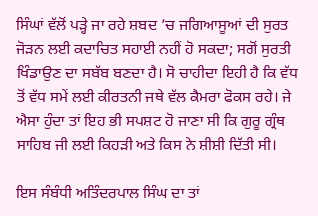ਸਿੰਘਾਂ ਵੱਲੋਂ ਪੜ੍ਹੇ ਜਾ ਰਹੇ ਸ਼ਬਦ ’ਚ ਜਗਿਆਸੂਆਂ ਦੀ ਸੁਰਤ ਜੋੜਨ ਲਈ ਕਦਾਚਿਤ ਸਹਾਈ ਨਹੀਂ ਹੋ ਸਕਦਾ; ਸਗੋਂ ਸੁਰਤੀ ਖਿੰਡਾਉਣ ਦਾ ਸਬੱਬ ਬਣਦਾ ਹੈ। ਸੋ ਚਾਹੀਦਾ ਇਹੀ ਹੈ ਕਿ ਵੱਧ ਤੋਂ ਵੱਧ ਸਮੇਂ ਲਈ ਕੀਰਤਨੀ ਜਥੇ ਵੱਲ ਕੈਮਰਾ ਫੋਕਸ ਰਹੇ। ਜੇ ਐਸਾ ਹੁੰਦਾ ਤਾਂ ਇਹ ਭੀ ਸਪਸ਼ਟ ਹੋ ਜਾਣਾ ਸੀ ਕਿ ਗੁਰੂ ਗ੍ਰੰਥ ਸਾਹਿਬ ਜੀ ਲਈ ਕਿਹੜੀ ਅਤੇ ਕਿਸ ਨੇ ਸ਼ੀਸ਼ੀ ਦਿੱਤੀ ਸੀ।

ਇਸ ਸੰਬੰਧੀ ਅਤਿੰਦਰਪਾਲ ਸਿੰਘ ਦਾ ਤਾਂ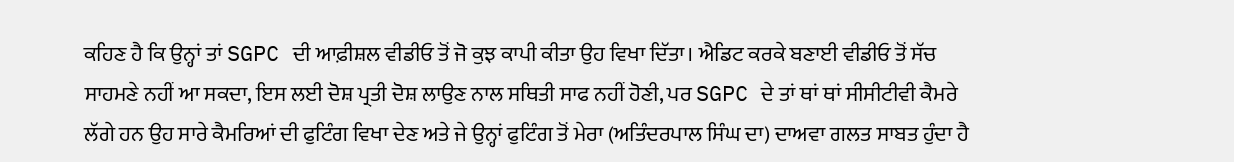ਕਹਿਣ ਹੈ ਕਿ ਉਨ੍ਹਾਂ ਤਾਂ SGPC ਦੀ ਆਫ਼ੀਸ਼ਲ ਵੀਡੀਓ ਤੋਂ ਜੋ ਕੁਝ ਕਾਪੀ ਕੀਤਾ ਉਹ ਵਿਖਾ ਦਿੱਤਾ। ਐਡਿਟ ਕਰਕੇ ਬਣਾਈ ਵੀਡੀਓ ਤੋਂ ਸੱਚ ਸਾਹਮਣੇ ਨਹੀਂ ਆ ਸਕਦਾ, ਇਸ ਲਈ ਦੋਸ਼ ਪ੍ਰਤੀ ਦੋਸ਼ ਲਾਉਣ ਨਾਲ ਸਥਿਤੀ ਸਾਫ ਨਹੀਂ ਹੋਣੀ, ਪਰ SGPC ਦੇ ਤਾਂ ਥਾਂ ਥਾਂ ਸੀਸੀਟੀਵੀ ਕੈਮਰੇ ਲੱਗੇ ਹਨ ਉਹ ਸਾਰੇ ਕੈਮਰਿਆਂ ਦੀ ਫੁਟਿੰਗ ਵਿਖਾ ਦੇਣ ਅਤੇ ਜੇ ਉਨ੍ਹਾਂ ਫੁਟਿੰਗ ਤੋਂ ਮੇਰਾ (ਅਤਿੰਦਰਪਾਲ ਸਿੰਘ ਦਾ) ਦਾਅਵਾ ਗਲਤ ਸਾਬਤ ਹੁੰਦਾ ਹੈ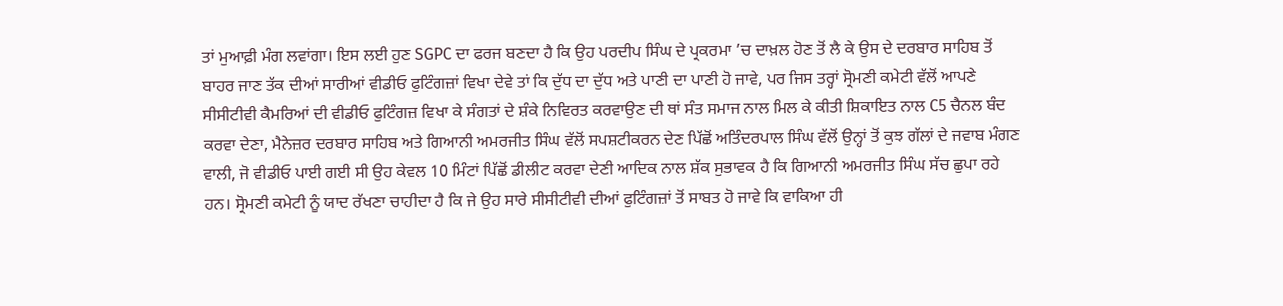ਤਾਂ ਮੁਆਫ਼ੀ ਮੰਗ ਲਵਾਂਗਾ। ਇਸ ਲਈ ਹੁਣ SGPC ਦਾ ਫਰਜ ਬਣਦਾ ਹੈ ਕਿ ਉਹ ਪਰਦੀਪ ਸਿੰਘ ਦੇ ਪ੍ਰਕਰਮਾ ’ਚ ਦਾਖ਼ਲ ਹੋਣ ਤੋਂ ਲੈ ਕੇ ਉਸ ਦੇ ਦਰਬਾਰ ਸਾਹਿਬ ਤੋਂ ਬਾਹਰ ਜਾਣ ਤੱਕ ਦੀਆਂ ਸਾਰੀਆਂ ਵੀਡੀਓ ਫੁਟਿੰਗਜ਼ਾਂ ਵਿਖਾ ਦੇਵੇ ਤਾਂ ਕਿ ਦੁੱਧ ਦਾ ਦੁੱਧ ਅਤੇ ਪਾਣੀ ਦਾ ਪਾਣੀ ਹੋ ਜਾਵੇ, ਪਰ ਜਿਸ ਤਰ੍ਹਾਂ ਸ੍ਰੋਮਣੀ ਕਮੇਟੀ ਵੱਲੋਂ ਆਪਣੇ ਸੀਸੀਟੀਵੀ ਕੈਮਰਿਆਂ ਦੀ ਵੀਡੀਓ ਫੁਟਿੰਗਜ਼ ਵਿਖਾ ਕੇ ਸੰਗਤਾਂ ਦੇ ਸ਼ੰਕੇ ਨਿਵਿਰਤ ਕਰਵਾਉਣ ਦੀ ਥਾਂ ਸੰਤ ਸਮਾਜ ਨਾਲ ਮਿਲ ਕੇ ਕੀਤੀ ਸ਼ਿਕਾਇਤ ਨਾਲ C5 ਚੈਨਲ ਬੰਦ ਕਰਵਾ ਦੇਣਾ, ਮੈਨੇਜ਼ਰ ਦਰਬਾਰ ਸਾਹਿਬ ਅਤੇ ਗਿਆਨੀ ਅਮਰਜੀਤ ਸਿੰਘ ਵੱਲੋਂ ਸਪਸ਼ਟੀਕਰਨ ਦੇਣ ਪਿੱਛੋਂ ਅਤਿੰਦਰਪਾਲ ਸਿੰਘ ਵੱਲੋਂ ਉਨ੍ਹਾਂ ਤੋਂ ਕੁਝ ਗੱਲਾਂ ਦੇ ਜਵਾਬ ਮੰਗਣ ਵਾਲੀ, ਜੋ ਵੀਡੀਓ ਪਾਈ ਗਈ ਸੀ ਉਹ ਕੇਵਲ 10 ਮਿੰਟਾਂ ਪਿੱਛੋਂ ਡੀਲੀਟ ਕਰਵਾ ਦੇਣੀ ਆਦਿਕ ਨਾਲ ਸ਼ੱਕ ਸੁਭਾਵਕ ਹੈ ਕਿ ਗਿਆਨੀ ਅਮਰਜੀਤ ਸਿੰਘ ਸੱਚ ਛੁਪਾ ਰਹੇ ਹਨ। ਸ੍ਰੋਮਣੀ ਕਮੇਟੀ ਨੂੰ ਯਾਦ ਰੱਖਣਾ ਚਾਹੀਦਾ ਹੈ ਕਿ ਜੇ ਉਹ ਸਾਰੇ ਸੀਸੀਟੀਵੀ ਦੀਆਂ ਫੁਟਿੰਗਜ਼ਾਂ ਤੋਂ ਸਾਬਤ ਹੋ ਜਾਵੇ ਕਿ ਵਾਕਿਆ ਹੀ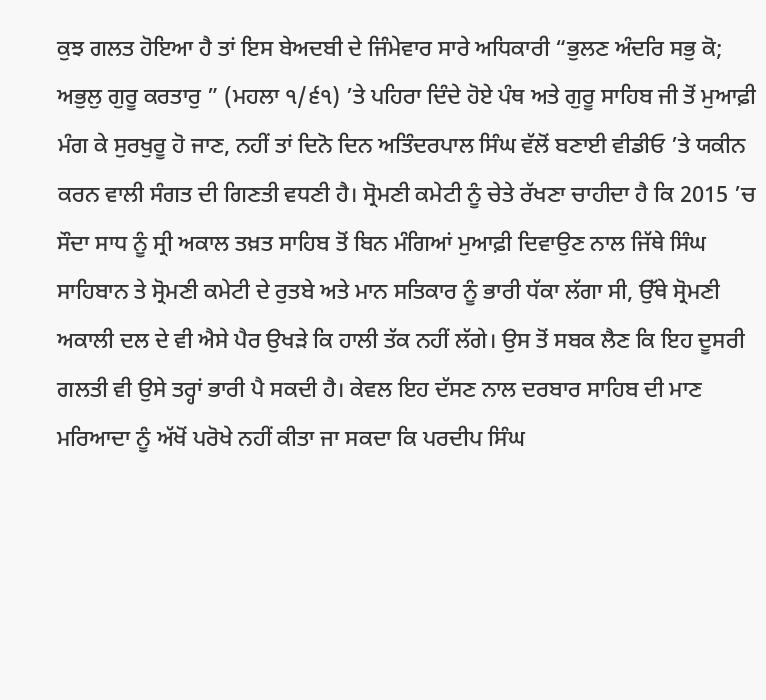ਕੁਝ ਗਲਤ ਹੋਇਆ ਹੈ ਤਾਂ ਇਸ ਬੇਅਦਬੀ ਦੇ ਜਿੰਮੇਵਾਰ ਸਾਰੇ ਅਧਿਕਾਰੀ “ਭੁਲਣ ਅੰਦਰਿ ਸਭੁ ਕੋ; ਅਭੁਲੁ ਗੁਰੂ ਕਰਤਾਰੁ ” (ਮਹਲਾ ੧/੬੧) ’ਤੇ ਪਹਿਰਾ ਦਿੰਦੇ ਹੋਏ ਪੰਥ ਅਤੇ ਗੁਰੂ ਸਾਹਿਬ ਜੀ ਤੋਂ ਮੁਆਫ਼ੀ ਮੰਗ ਕੇ ਸੁਰਖੁਰੂ ਹੋ ਜਾਣ, ਨਹੀਂ ਤਾਂ ਦਿਨੋ ਦਿਨ ਅਤਿੰਦਰਪਾਲ ਸਿੰਘ ਵੱਲੋਂ ਬਣਾਈ ਵੀਡੀਓ ’ਤੇ ਯਕੀਨ ਕਰਨ ਵਾਲੀ ਸੰਗਤ ਦੀ ਗਿਣਤੀ ਵਧਣੀ ਹੈ। ਸ੍ਰੋਮਣੀ ਕਮੇਟੀ ਨੂੰ ਚੇਤੇ ਰੱਖਣਾ ਚਾਹੀਦਾ ਹੈ ਕਿ 2015 ’ਚ ਸੌਦਾ ਸਾਧ ਨੂੰ ਸ੍ਰੀ ਅਕਾਲ ਤਖ਼ਤ ਸਾਹਿਬ ਤੋਂ ਬਿਨ ਮੰਗਿਆਂ ਮੁਆਫ਼ੀ ਦਿਵਾਉਣ ਨਾਲ ਜਿੱਥੇ ਸਿੰਘ ਸਾਹਿਬਾਨ ਤੇ ਸ੍ਰੋਮਣੀ ਕਮੇਟੀ ਦੇ ਰੁਤਬੇ ਅਤੇ ਮਾਨ ਸਤਿਕਾਰ ਨੂੰ ਭਾਰੀ ਧੱਕਾ ਲੱਗਾ ਸੀ, ਉੱਥੇ ਸ੍ਰੋਮਣੀ ਅਕਾਲੀ ਦਲ ਦੇ ਵੀ ਐਸੇ ਪੈਰ ਉਖੜੇ ਕਿ ਹਾਲੀ ਤੱਕ ਨਹੀਂ ਲੱਗੇ। ਉਸ ਤੋਂ ਸਬਕ ਲੈਣ ਕਿ ਇਹ ਦੂਸਰੀ ਗਲਤੀ ਵੀ ਉਸੇ ਤਰ੍ਹਾਂ ਭਾਰੀ ਪੈ ਸਕਦੀ ਹੈ। ਕੇਵਲ ਇਹ ਦੱਸਣ ਨਾਲ ਦਰਬਾਰ ਸਾਹਿਬ ਦੀ ਮਾਣ ਮਰਿਆਦਾ ਨੂੰ ਅੱਖੋਂ ਪਰੋਖੇ ਨਹੀਂ ਕੀਤਾ ਜਾ ਸਕਦਾ ਕਿ ਪਰਦੀਪ ਸਿੰਘ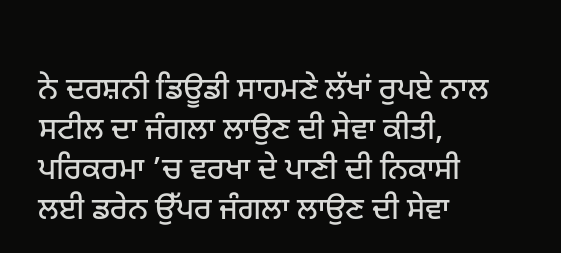ਨੇ ਦਰਸ਼ਨੀ ਡਿਊਡੀ ਸਾਹਮਣੇ ਲੱਖਾਂ ਰੁਪਏ ਨਾਲ ਸਟੀਲ ਦਾ ਜੰਗਲਾ ਲਾਉਣ ਦੀ ਸੇਵਾ ਕੀਤੀ, ਪਰਿਕਰਮਾ ’ਚ ਵਰਖਾ ਦੇ ਪਾਣੀ ਦੀ ਨਿਕਾਸੀ ਲਈ ਡਰੇਨ ਉੱਪਰ ਜੰਗਲਾ ਲਾਉਣ ਦੀ ਸੇਵਾ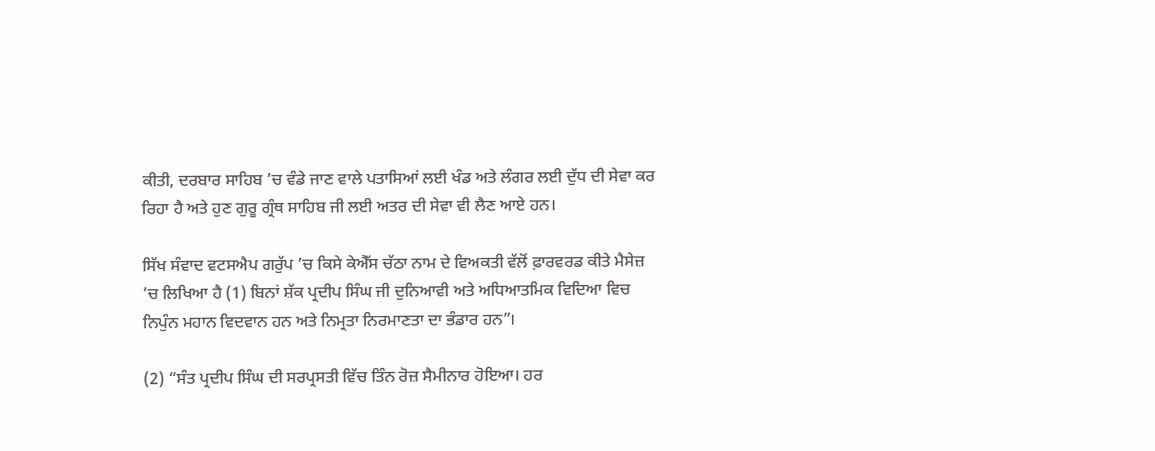ਕੀਤੀ, ਦਰਬਾਰ ਸਾਹਿਬ ’ਚ ਵੰਡੇ ਜਾਣ ਵਾਲੇ ਪਤਾਸਿਆਂ ਲਈ ਖੰਡ ਅਤੇ ਲੰਗਰ ਲਈ ਦੁੱਧ ਦੀ ਸੇਵਾ ਕਰ ਰਿਹਾ ਹੈ ਅਤੇ ਹੁਣ ਗੁਰੂ ਗ੍ਰੰਥ ਸਾਹਿਬ ਜੀ ਲਈ ਅਤਰ ਦੀ ਸੇਵਾ ਵੀ ਲੈਣ ਆਏ ਹਨ।

ਸਿੱਖ ਸੰਵਾਦ ਵਟਸਐਪ ਗਰੁੱਪ ’ਚ ਕਿਸੇ ਕੇਐੱਸ ਚੱਠਾ ਨਾਮ ਦੇ ਵਿਅਕਤੀ ਵੱਲੋਂ ਫ਼ਾਰਵਰਡ ਕੀਤੇ ਮੈਸੇਜ਼ ’ਚ ਲਿਖਿਆ ਹੈ (1) ਬਿਨਾਂ ਸ਼ੱਕ ਪ੍ਰਦੀਪ ਸਿੰਘ ਜੀ ਦੁਨਿਆਵੀ ਅਤੇ ਅਧਿਆਤਮਿਕ ਵਿਦਿਆ ਵਿਚ ਨਿਪੁੰਨ ਮਹਾਨ ਵਿਦਵਾਨ ਹਨ ਅਤੇ ਨਿਮ੍ਰਤਾ ਨਿਰਮਾਣਤਾ ਦਾ ਭੰਡਾਰ ਹਨ”।

(2) “ਸੰਤ ਪ੍ਰਦੀਪ ਸਿੰਘ ਦੀ ਸਰਪ੍ਰਸਤੀ ਵਿੱਚ ਤਿੰਨ ਰੋਜ਼ ਸੈਮੀਨਾਰ ਹੋਇਆ। ਹਰ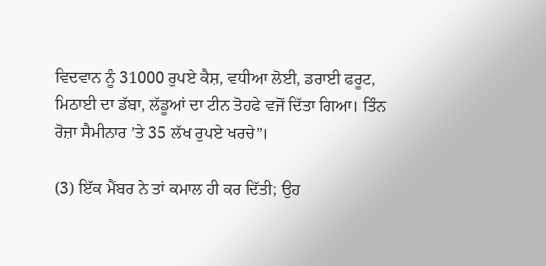ਵਿਦਵਾਨ ਨੂੰ 31000 ਰੁਪਏ ਕੈਸ਼, ਵਧੀਆ ਲੋਈ, ਡਰਾਈ ਫਰੂਟ, ਮਿਠਾਈ ਦਾ ਡੱਬਾ, ਲੱਡੂਆਂ ਦਾ ਟੀਨ ਤੋਹਫੇ ਵਜੋਂ ਦਿੱਤਾ ਗਿਆ। ਤਿੰਨ ਰੋਜ਼ਾ ਸੈਮੀਨਾਰ ’ਤੇ 35 ਲੱਖ ਰੁਪਏ ਖਰਚੇ”।

(3) ਇੱਕ ਮੈਂਬਰ ਨੇ ਤਾਂ ਕਮਾਲ ਹੀ ਕਰ ਦਿੱਤੀ; ਉਹ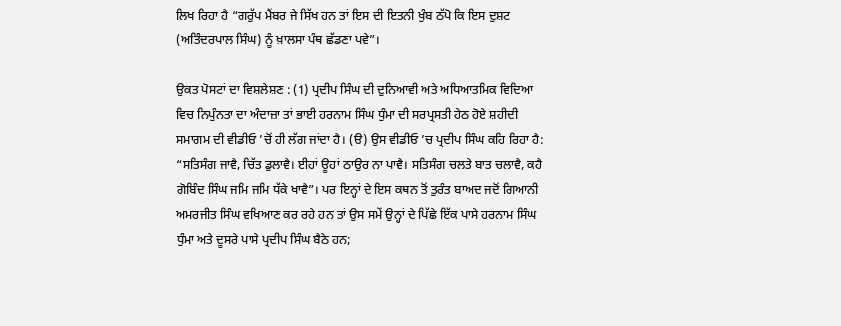ਲਿਖ ਰਿਹਾ ਹੈ “ਗਰੁੱਪ ਮੈਂਬਰ ਜੇ ਸਿੱਖ ਹਨ ਤਾਂ ਇਸ ਦੀ ਇਤਨੀ ਖੁੰਬ ਠੱਪੋ ਕਿ ਇਸ ਦੁਸ਼ਟ (ਅਤਿੰਦਰਪਾਲ ਸਿੰਘ) ਨੂੰ ਖ਼ਾਲਸਾ ਪੰਥ ਛੱਡਣਾ ਪਵੇ”।

ਉਕਤ ਪੋਸਟਾਂ ਦਾ ਵਿਸ਼ਲੇਸ਼ਣ : (1) ਪ੍ਰਦੀਪ ਸਿੰਘ ਦੀ ਦੁਨਿਆਵੀ ਅਤੇ ਅਧਿਆਤਮਿਕ ਵਿਦਿਆ ਵਿਚ ਨਿਪੁੰਨਤਾ ਦਾ ਅੰਦਾਜ਼ਾ ਤਾਂ ਭਾਈ ਹਰਨਾਮ ਸਿੰਘ ਧੁੰਮਾ ਦੀ ਸਰਪ੍ਰਸਤੀ ਹੇਠ ਹੋਏ ਸ਼ਹੀਦੀ ਸਮਾਗਮ ਦੀ ਵੀਡੀਓ ’ਚੋਂ ਹੀ ਲੱਗ ਜਾਂਦਾ ਹੈ। (ੳ) ਉਸ ਵੀਡੀਓ ’ਚ ਪ੍ਰਦੀਪ ਸਿੰਘ ਕਹਿ ਰਿਹਾ ਹੈ: “ਸਤਿਸੰਗ ਜਾਵੈ, ਚਿੱਤ ਡੁਲਾਵੈ। ਈਹਾਂ ਊਹਾਂ ਠਾਉਰ ਨਾ ਪਾਵੈ। ਸਤਿਸੰਗ ਚਲਤੇ ਬਾਤ ਚਲਾਵੈ, ਕਹੈ ਗੋਬਿੰਦ ਸਿੰਘ ਜਮਿ ਜਮਿ ਧੱਕੇ ਖਾਵੈ”। ਪਰ ਇਨ੍ਹਾਂ ਦੇ ਇਸ ਕਥਨ ਤੋਂ ਤੁਰੰਤ ਬਾਅਦ ਜਦੋਂ ਗਿਆਨੀ ਅਮਰਜੀਤ ਸਿੰਘ ਵਖਿਆਣ ਕਰ ਰਹੇ ਹਨ ਤਾਂ ਉਸ ਸਮੇਂ ਉਨ੍ਹਾਂ ਦੇ ਪਿੱਛੇ ਇੱਕ ਪਾਸੇ ਹਰਨਾਮ ਸਿੰਘ ਧੁੰਮਾ ਅਤੇ ਦੂਸਰੇ ਪਾਸੇ ਪ੍ਰਦੀਪ ਸਿੰਘ ਬੈਠੇ ਹਨ;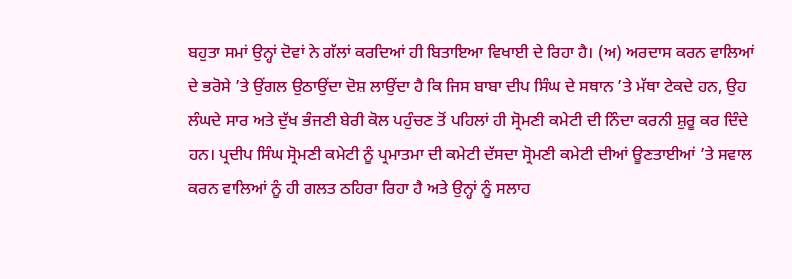ਬਹੁਤਾ ਸਮਾਂ ਉਨ੍ਹਾਂ ਦੋਵਾਂ ਨੇ ਗੱਲਾਂ ਕਰਦਿਆਂ ਹੀ ਬਿਤਾਇਆ ਵਿਖਾਈ ਦੇ ਰਿਹਾ ਹੈ। (ਅ) ਅਰਦਾਸ ਕਰਨ ਵਾਲਿਆਂ ਦੇ ਭਰੋਸੇ ’ਤੇ ਉਂਗਲ ਉਠਾਉਂਦਾ ਦੋਸ਼ ਲਾਉਂਦਾ ਹੈ ਕਿ ਜਿਸ ਬਾਬਾ ਦੀਪ ਸਿੰਘ ਦੇ ਸਥਾਨ ’ਤੇ ਮੱਥਾ ਟੇਕਦੇ ਹਨ, ਉਹ ਲੰਘਦੇ ਸਾਰ ਅਤੇ ਦੁੱਖ ਭੰਜਣੀ ਬੇਰੀ ਕੋਲ ਪਹੁੰਚਣ ਤੋਂ ਪਹਿਲਾਂ ਹੀ ਸ੍ਰੋਮਣੀ ਕਮੇਟੀ ਦੀ ਨਿੰਦਾ ਕਰਨੀ ਸ਼ੁਰੂ ਕਰ ਦਿੰਦੇ ਹਨ। ਪ੍ਰਦੀਪ ਸਿੰਘ ਸ੍ਰੋਮਣੀ ਕਮੇਟੀ ਨੂੰ ਪ੍ਰਮਾਤਮਾ ਦੀ ਕਮੇਟੀ ਦੱਸਦਾ ਸ੍ਰੋਮਣੀ ਕਮੇਟੀ ਦੀਆਂ ਊਣਤਾਈਆਂ ’ਤੇ ਸਵਾਲ ਕਰਨ ਵਾਲਿਆਂ ਨੂੰ ਹੀ ਗਲਤ ਠਹਿਰਾ ਰਿਹਾ ਹੈ ਅਤੇ ਉਨ੍ਹਾਂ ਨੂੰ ਸਲਾਹ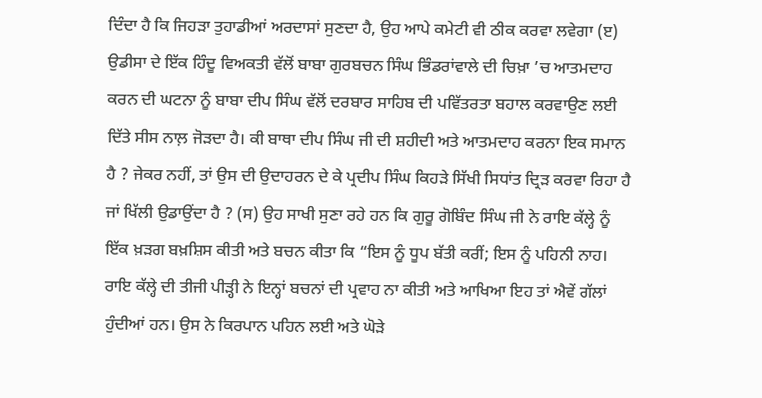ਦਿੰਦਾ ਹੈ ਕਿ ਜਿਹੜਾ ਤੁਹਾਡੀਆਂ ਅਰਦਾਸਾਂ ਸੁਣਦਾ ਹੈ, ਉਹ ਆਪੇ ਕਮੇਟੀ ਵੀ ਠੀਕ ਕਰਵਾ ਲਵੇਗਾ (ੲ) ਉਡੀਸਾ ਦੇ ਇੱਕ ਹਿੰਦੂ ਵਿਅਕਤੀ ਵੱਲੋਂ ਬਾਬਾ ਗੁਰਬਚਨ ਸਿੰਘ ਭਿੰਡਰਾਂਵਾਲੇ ਦੀ ਚਿਖ਼ਾ ’ਚ ਆਤਮਦਾਹ ਕਰਨ ਦੀ ਘਟਨਾ ਨੂੰ ਬਾਬਾ ਦੀਪ ਸਿੰਘ ਵੱਲੋਂ ਦਰਬਾਰ ਸਾਹਿਬ ਦੀ ਪਵਿੱਤਰਤਾ ਬਹਾਲ ਕਰਵਾਉਣ ਲਈ ਦਿੱਤੇ ਸੀਸ ਨਾਲ਼ ਜੋੜਦਾ ਹੈ। ਕੀ ਬਾਥਾ ਦੀਪ ਸਿੰਘ ਜੀ ਦੀ ਸ਼ਹੀਦੀ ਅਤੇ ਆਤਮਦਾਹ ਕਰਨਾ ਇਕ ਸਮਾਨ ਹੈ ? ਜੇਕਰ ਨਹੀਂ, ਤਾਂ ਉਸ ਦੀ ਉਦਾਹਰਨ ਦੇ ਕੇ ਪ੍ਰਦੀਪ ਸਿੰਘ ਕਿਹੜੇ ਸਿੱਖੀ ਸਿਧਾਂਤ ਦ੍ਰਿੜ ਕਰਵਾ ਰਿਹਾ ਹੈ ਜਾਂ ਖਿੱਲੀ ਉਡਾਉਂਦਾ ਹੈ ? (ਸ) ਉਹ ਸਾਖੀ ਸੁਣਾ ਰਹੇ ਹਨ ਕਿ ਗੁਰੂ ਗੋਬਿੰਦ ਸਿੰਘ ਜੀ ਨੇ ਰਾਇ ਕੱਲ੍ਹੇ ਨੂੰ ਇੱਕ ਖ਼ੜਗ ਬਖ਼ਸ਼ਿਸ ਕੀਤੀ ਅਤੇ ਬਚਨ ਕੀਤਾ ਕਿ “ਇਸ ਨੂੰ ਧੂਪ ਬੱਤੀ ਕਰੀਂ; ਇਸ ਨੂੰ ਪਹਿਨੀ ਨਾਹ। ਰਾਇ ਕੱਲ੍ਹੇ ਦੀ ਤੀਜੀ ਪੀੜ੍ਹੀ ਨੇ ਇਨ੍ਹਾਂ ਬਚਨਾਂ ਦੀ ਪ੍ਰਵਾਹ ਨਾ ਕੀਤੀ ਅਤੇ ਆਖਿਆ ਇਹ ਤਾਂ ਐਵੇਂ ਗੱਲਾਂ ਹੁੰਦੀਆਂ ਹਨ। ਉਸ ਨੇ ਕਿਰਪਾਨ ਪਹਿਨ ਲਈ ਅਤੇ ਘੋੜੇ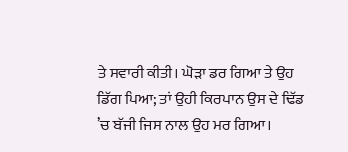ਤੇ ਸਵਾਰੀ ਕੀਤੀ। ਘੋੜਾ ਡਰ ਗਿਆ ਤੇ ਉਹ ਡਿੱਗ ਪਿਆ; ਤਾਂ ਉਹੀ ਕਿਰਪਾਨ ਉਸ ਦੇ ਢਿੱਡ ’ਚ ਬੱਜੀ ਜਿਸ ਨਾਲ ਉਹ ਮਰ ਗਿਆ।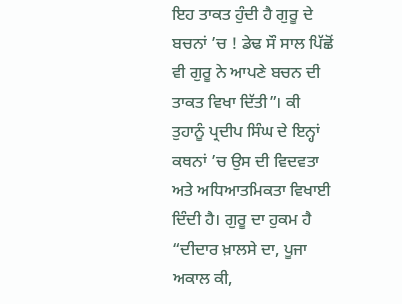ਇਹ ਤਾਕਤ ਹੁੰਦੀ ਹੈ ਗੁਰੂ ਦੇ ਬਚਨਾਂ ’ਚ ! ਡੇਢ ਸੌ ਸਾਲ ਪਿੱਛੋਂ ਵੀ ਗੁਰੂ ਨੇ ਆਪਣੇ ਬਚਨ ਦੀ ਤਾਕਤ ਵਿਖਾ ਦਿੱਤੀ”। ਕੀ ਤੁਹਾਨੂੰ ਪ੍ਰਦੀਪ ਸਿੰਘ ਦੇ ਇਨ੍ਹਾਂ ਕਥਨਾਂ ’ਚ ਉਸ ਦੀ ਵਿਦਵਤਾ ਅਤੇ ਅਧਿਆਤਮਿਕਤਾ ਵਿਖਾਈ ਦਿੰਦੀ ਹੈ। ਗੁਰੂ ਦਾ ਹੁਕਮ ਹੈ “ਦੀਦਾਰ ਖ਼ਾਲਸੇ ਦਾ, ਪੂਜਾ ਅਕਾਲ ਕੀ,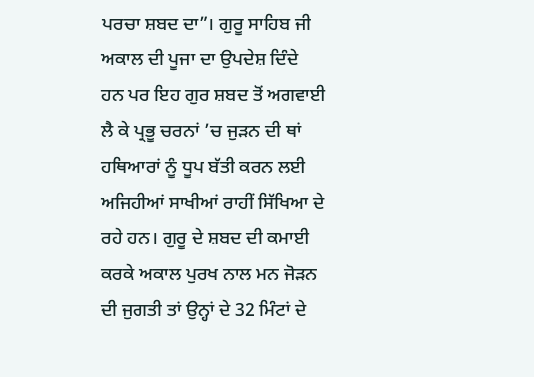ਪਰਚਾ ਸ਼ਬਦ ਦਾ”। ਗੁਰੂ ਸਾਹਿਬ ਜੀ ਅਕਾਲ ਦੀ ਪੂਜਾ ਦਾ ਉਪਦੇਸ਼ ਦਿੰਦੇ ਹਨ ਪਰ ਇਹ ਗੁਰ ਸ਼ਬਦ ਤੋਂ ਅਗਵਾਈ ਲੈ ਕੇ ਪ੍ਰਭੂ ਚਰਨਾਂ ’ਚ ਜੁੜਨ ਦੀ ਥਾਂ ਹਥਿਆਰਾਂ ਨੂੰ ਧੂਪ ਬੱਤੀ ਕਰਨ ਲਈ ਅਜਿਹੀਆਂ ਸਾਖੀਆਂ ਰਾਹੀਂ ਸਿੱਖਿਆ ਦੇ ਰਹੇ ਹਨ। ਗੁਰੂ ਦੇ ਸ਼ਬਦ ਦੀ ਕਮਾਈ ਕਰਕੇ ਅਕਾਲ ਪੁਰਖ ਨਾਲ ਮਨ ਜੋੜਨ ਦੀ ਜੁਗਤੀ ਤਾਂ ਉਨ੍ਹਾਂ ਦੇ 32 ਮਿੰਟਾਂ ਦੇ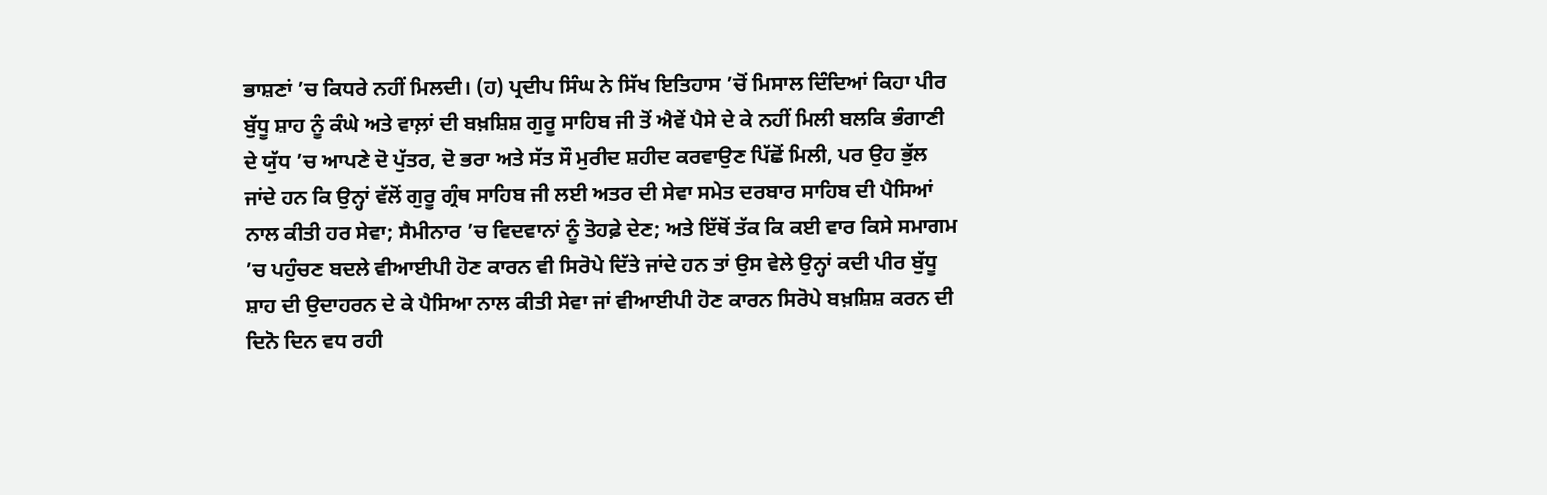ਭਾਸ਼ਣਾਂ ’ਚ ਕਿਧਰੇ ਨਹੀਂ ਮਿਲਦੀ। (ਹ) ਪ੍ਰਦੀਪ ਸਿੰਘ ਨੇ ਸਿੱਖ ਇਤਿਹਾਸ ’ਚੋਂ ਮਿਸਾਲ ਦਿੰਦਿਆਂ ਕਿਹਾ ਪੀਰ ਬੁੱਧੂ ਸ਼ਾਹ ਨੂੰ ਕੰਘੇ ਅਤੇ ਵਾਲ਼ਾਂ ਦੀ ਬਖ਼ਸ਼ਿਸ਼ ਗੁਰੂ ਸਾਹਿਬ ਜੀ ਤੋਂ ਐਵੇਂ ਪੈਸੇ ਦੇ ਕੇ ਨਹੀਂ ਮਿਲੀ ਬਲਕਿ ਭੰਗਾਣੀ ਦੇ ਯੁੱਧ ’ਚ ਆਪਣੇ ਦੋ ਪੁੱਤਰ, ਦੋ ਭਰਾ ਅਤੇ ਸੱਤ ਸੌ ਮੁਰੀਦ ਸ਼ਹੀਦ ਕਰਵਾਉਣ ਪਿੱਛੋਂ ਮਿਲੀ, ਪਰ ਉਹ ਭੁੱਲ ਜਾਂਦੇ ਹਨ ਕਿ ਉਨ੍ਹਾਂ ਵੱਲੋਂ ਗੁਰੂ ਗ੍ਰੰਥ ਸਾਹਿਬ ਜੀ ਲਈ ਅਤਰ ਦੀ ਸੇਵਾ ਸਮੇਤ ਦਰਬਾਰ ਸਾਹਿਬ ਦੀ ਪੈਸਿਆਂ ਨਾਲ ਕੀਤੀ ਹਰ ਸੇਵਾ; ਸੈਮੀਨਾਰ ’ਚ ਵਿਦਵਾਨਾਂ ਨੂੰ ਤੋਹਫ਼ੇ ਦੇਣ; ਅਤੇ ਇੱਥੋਂ ਤੱਕ ਕਿ ਕਈ ਵਾਰ ਕਿਸੇ ਸਮਾਗਮ ’ਚ ਪਹੁੰਚਣ ਬਦਲੇ ਵੀਆਈਪੀ ਹੋਣ ਕਾਰਨ ਵੀ ਸਿਰੋਪੇ ਦਿੱਤੇ ਜਾਂਦੇ ਹਨ ਤਾਂ ਉਸ ਵੇਲੇ ਉਨ੍ਹਾਂ ਕਦੀ ਪੀਰ ਬੁੱਧੂ ਸ਼ਾਹ ਦੀ ਉਦਾਹਰਨ ਦੇ ਕੇ ਪੈਸਿਆ ਨਾਲ ਕੀਤੀ ਸੇਵਾ ਜਾਂ ਵੀਆਈਪੀ ਹੋਣ ਕਾਰਨ ਸਿਰੋਪੇ ਬਖ਼ਸ਼ਿਸ਼ ਕਰਨ ਦੀ ਦਿਨੋ ਦਿਨ ਵਧ ਰਹੀ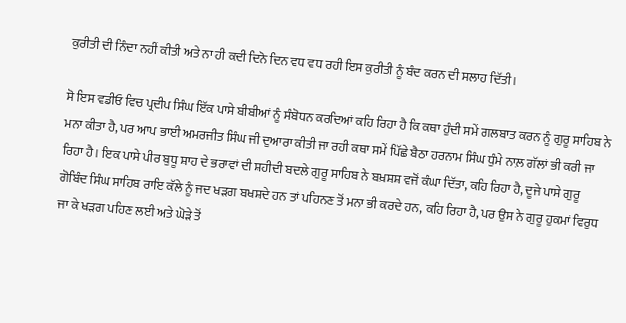ਕੁਰੀਤੀ ਦੀ ਨਿੰਦਾ ਨਹੀਂ ਕੀਤੀ ਅਤੇ ਨਾ ਹੀ ਕਦੀ ਦਿਨੋ ਦਿਨ ਵਧ ਵਧ ਰਹੀ ਇਸ ਕੁਰੀਤੀ ਨੂੰ ਬੰਦ ਕਰਨ ਦੀ ਸਲਾਹ ਦਿੱਤੀ।

ਸੋ ਇਸ ਵਡੀਓ ਵਿਚ ਪ੍ਰਦੀਪ ਸਿੰਘ ਇੱਕ ਪਾਸੇ ਬੀਬੀਆਂ ਨੂੰ ਸੰਬੋਧਨ ਕਰਦਿਆਂ ਕਹਿ ਰਿਹਾ ਹੈ ਕਿ ਕਥਾ ਹੁੰਦੀ ਸਮੇਂ ਗਲਬਾਤ ਕਰਨ ਨੂੰ ਗੁਰੂ ਸਾਹਿਬ ਨੇ ਮਨਾ ਕੀਤਾ ਹੈ, ਪਰ ਆਪ ਭਾਈ ਅਮਰਜੀਤ ਸਿੰਘ ਜੀ ਦੁਆਰਾ ਕੀਤੀ ਜਾ ਰਹੀ ਕਥਾ ਸਮੇਂ ਪਿੱਛੇ ਬੈਠਾ ਹਰਨਾਮ ਸਿੰਘ ਧੁੰਮੇ ਨਾਲ਼ ਗੱਲਾਂ ਭੀ ਕਰੀ ਜਾ ਰਿਹਾ ਹੈ। ਇਕ ਪਾਸੇ ਪੀਰ ਬੁਧੂ ਸ਼ਾਹ ਦੇ ਭਰਾਵਾਂ ਦੀ ਸ਼ਹੀਦੀ ਬਦਲੇ ਗੁਰੂ ਸਾਹਿਬ ਨੇ ਬਖ਼ਸ਼ਸ਼ ਵਜੋਂ ਕੰਘਾ ਦਿੱਤਾ, ਕਹਿ ਰਿਹਾ ਹੈ, ਦੂਜੇ ਪਾਸੇ ਗੁਰੂ ਗੋਬਿੰਦ ਸਿੰਘ ਸਾਹਿਬ ਰਾਇ ਕੱਲੇ ਨੂੰ ਜਦ ਖੜਗ ਬਖਸ਼ਦੇ ਹਨ ਤਾਂ ਪਹਿਨਣ ਤੋਂ ਮਨਾ ਭੀ ਕਰਦੇ ਹਨ, ਕਹਿ ਰਿਹਾ ਹੈ, ਪਰ ਉਸ ਨੇ ਗੁਰੂ ਹੁਕਮਾਂ ਵਿਰੁਧ ਜਾ ਕੇ ਖੜਗ ਪਹਿਣ ਲਈ ਅਤੇ ਘੋੜੇ ਤੋਂ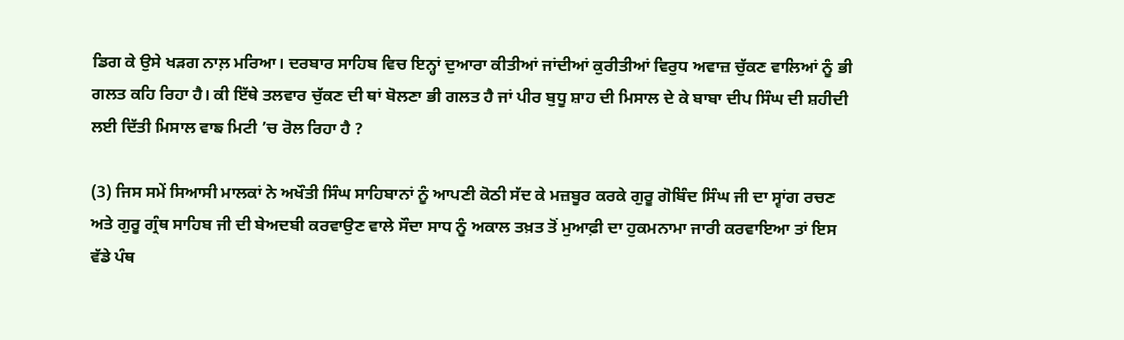ਡਿਗ ਕੇ ਉਸੇ ਖੜਗ ਨਾਲ਼ ਮਰਿਆ। ਦਰਬਾਰ ਸਾਹਿਬ ਵਿਚ ਇਨ੍ਹਾਂ ਦੁਆਰਾ ਕੀਤੀਆਂ ਜਾਂਦੀਆਂ ਕੁਰੀਤੀਆਂ ਵਿਰੁਧ ਅਵਾਜ਼ ਚੁੱਕਣ ਵਾਲਿਆਂ ਨੂੰ ਭੀ ਗਲਤ ਕਹਿ ਰਿਹਾ ਹੈ। ਕੀ ਇੱਥੇ ਤਲਵਾਰ ਚੁੱਕਣ ਦੀ ਥਾਂ ਬੋਲਣਾ ਭੀ ਗਲਤ ਹੈ ਜਾਂ ਪੀਰ ਬੁਧੂ ਸ਼ਾਹ ਦੀ ਮਿਸਾਲ ਦੇ ਕੇ ਬਾਬਾ ਦੀਪ ਸਿੰਘ ਦੀ ਸ਼ਹੀਦੀ ਲਈ ਦਿੱਤੀ ਮਿਸਾਲ ਵਾਙ ਮਿਟੀ ’ਚ ਰੋਲ ਰਿਹਾ ਹੈ ?

(3) ਜਿਸ ਸਮੇਂ ਸਿਆਸੀ ਮਾਲਕਾਂ ਨੇ ਅਖੌਤੀ ਸਿੰਘ ਸਾਹਿਬਾਨਾਂ ਨੂੰ ਆਪਣੀ ਕੋਠੀ ਸੱਦ ਕੇ ਮਜ਼ਬੂਰ ਕਰਕੇ ਗੁਰੂ ਗੋਬਿੰਦ ਸਿੰਘ ਜੀ ਦਾ ਸ੍ਵਾਂਗ ਰਚਣ ਅਤੇ ਗੁਰੂ ਗ੍ਰੰਥ ਸਾਹਿਬ ਜੀ ਦੀ ਬੇਅਦਬੀ ਕਰਵਾਉਣ ਵਾਲੇ ਸੌਦਾ ਸਾਧ ਨੂੰ ਅਕਾਲ ਤਖ਼ਤ ਤੋਂ ਮੁਆਫ਼ੀ ਦਾ ਹੁਕਮਨਾਮਾ ਜਾਰੀ ਕਰਵਾਇਆ ਤਾਂ ਇਸ ਵੱਡੇ ਪੰਥ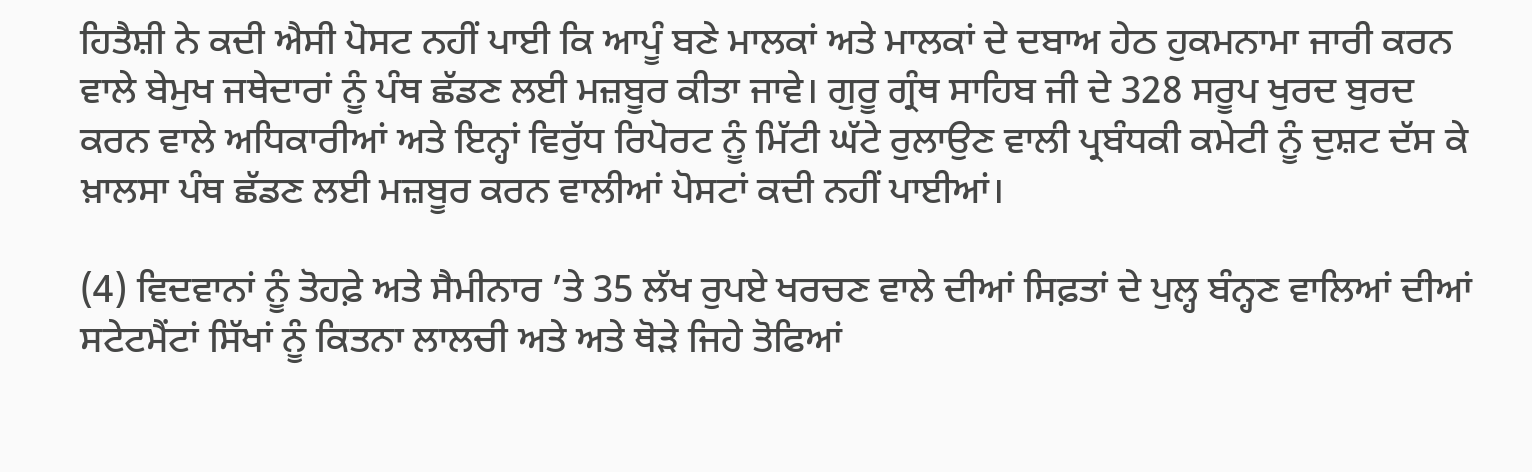ਹਿਤੈਸ਼ੀ ਨੇ ਕਦੀ ਐਸੀ ਪੋਸਟ ਨਹੀਂ ਪਾਈ ਕਿ ਆਪੂੰ ਬਣੇ ਮਾਲਕਾਂ ਅਤੇ ਮਾਲਕਾਂ ਦੇ ਦਬਾਅ ਹੇਠ ਹੁਕਮਨਾਮਾ ਜਾਰੀ ਕਰਨ ਵਾਲੇ ਬੇਮੁਖ ਜਥੇਦਾਰਾਂ ਨੂੰ ਪੰਥ ਛੱਡਣ ਲਈ ਮਜ਼ਬੂਰ ਕੀਤਾ ਜਾਵੇ। ਗੁਰੂ ਗ੍ਰੰਥ ਸਾਹਿਬ ਜੀ ਦੇ 328 ਸਰੂਪ ਖੁਰਦ ਬੁਰਦ ਕਰਨ ਵਾਲੇ ਅਧਿਕਾਰੀਆਂ ਅਤੇ ਇਨ੍ਹਾਂ ਵਿਰੁੱਧ ਰਿਪੋਰਟ ਨੂੰ ਮਿੱਟੀ ਘੱਟੇ ਰੁਲਾਉਣ ਵਾਲੀ ਪ੍ਰਬੰਧਕੀ ਕਮੇਟੀ ਨੂੰ ਦੁਸ਼ਟ ਦੱਸ ਕੇ ਖ਼ਾਲਸਾ ਪੰਥ ਛੱਡਣ ਲਈ ਮਜ਼ਬੂਰ ਕਰਨ ਵਾਲੀਆਂ ਪੋਸਟਾਂ ਕਦੀ ਨਹੀਂ ਪਾਈਆਂ।

(4) ਵਿਦਵਾਨਾਂ ਨੂੰ ਤੋਹਫ਼ੇ ਅਤੇ ਸੈਮੀਨਾਰ ’ਤੇ 35 ਲੱਖ ਰੁਪਏ ਖਰਚਣ ਵਾਲੇ ਦੀਆਂ ਸਿਫ਼ਤਾਂ ਦੇ ਪੁਲ੍ਹ ਬੰਨ੍ਹਣ ਵਾਲਿਆਂ ਦੀਆਂ ਸਟੇਟਮੈਂਟਾਂ ਸਿੱਖਾਂ ਨੂੰ ਕਿਤਨਾ ਲਾਲਚੀ ਅਤੇ ਅਤੇ ਥੋੜੇ ਜਿਹੇ ਤੋਫਿਆਂ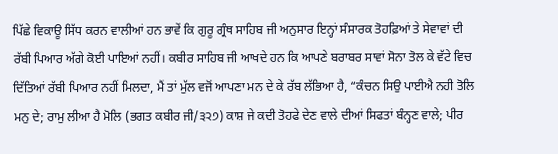ਪਿੱਛੇ ਵਿਕਾਊ ਸਿੱਧ ਕਰਨ ਵਾਲੀਆਂ ਹਨ ਭਾਵੇਂ ਕਿ ਗੁਰੂ ਗ੍ਰੰਥ ਸਾਹਿਬ ਜੀ ਅਨੁਸਾਰ ਇਨ੍ਹਾਂ ਸੰਸਾਰਕ ਤੋਹਫ਼ਿਆਂ ਤੇ ਸੇਵਾਵਾਂ ਦੀ ਰੱਬੀ ਪਿਆਰ ਅੱਗੇ ਕੋਈ ਪਾਇਆਂ ਨਹੀਂ। ਕਬੀਰ ਸਾਹਿਬ ਜੀ ਆਖਦੇ ਹਨ ਕਿ ਆਪਣੇ ਬਰਾਬਰ ਸਾਵਾਂ ਸੋਨਾ ਤੋਲ ਕੇ ਵੱਟੇ ਵਿਚ ਦਿੱਤਿਆਂ ਰੱਬੀ ਪਿਆਰ ਨਹੀਂ ਮਿਲਦਾ, ਮੈਂ ਤਾਂ ਮੁੱਲ ਵਜੋਂ ਆਪਣਾ ਮਨ ਦੇ ਕੇ ਰੱਬ ਲੱਭਿਆ ਹੈ, “ਕੰਚਨ ਸਿਉ ਪਾਈਐ ਨਹੀ ਤੋਲਿ ਮਨੁ ਦੇ; ਰਾਮੁ ਲੀਆ ਹੈ ਮੋਲਿ (ਭਗਤ ਕਬੀਰ ਜੀ/੩੨੭) ਕਾਸ਼ ਜੇ ਕਦੀ ਤੋਹਫੇ ਦੇਣ ਵਾਲੇ ਦੀਆਂ ਸਿਫਤਾਂ ਬੰਨ੍ਹਣ ਵਾਲੇ; ਪੀਰ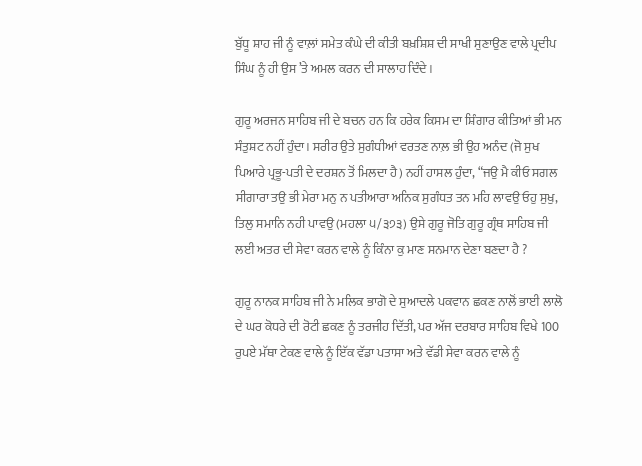ਬੁੱਧੂ ਸ਼ਾਹ ਜੀ ਨੂੰ ਵਾਲ਼ਾਂ ਸਮੇਤ ਕੰਘੇ ਦੀ ਕੀਤੀ ਬਖ਼ਸ਼ਿਸ਼ ਦੀ ਸਾਖੀ ਸੁਣਾਉਣ ਵਾਲੇ ਪ੍ਰਦੀਪ ਸਿੰਘ ਨੂੰ ਹੀ ਉਸ ’ਤੇ ਅਮਲ ਕਰਨ ਦੀ ਸਾਲਾਹ ਦਿੰਦੇ।

ਗੁਰੂ ਅਰਜਨ ਸਾਹਿਬ ਜੀ ਦੇ ਬਚਨ ਹਨ ਕਿ ਹਰੇਕ ਕਿਸਮ ਦਾ ਸ਼ਿੰਗਾਰ ਕੀਤਿਆਂ ਭੀ ਮਨ ਸੰਤੁਸ਼ਟ ਨਹੀਂ ਹੁੰਦਾ। ਸਰੀਰ ਉਤੇ ਸੁਗੰਧੀਆਂ ਵਰਤਣ ਨਾਲ਼ ਭੀ ਉਹ ਅਨੰਦ (ਜੋ ਸੁਖ ਪਿਆਰੇ ਪ੍ਰਭੂ-ਪਤੀ ਦੇ ਦਰਸ਼ਨ ਤੋਂ ਮਿਲਦਾ ਹੈ) ਨਹੀਂ ਹਾਸਲ ਹੁੰਦਾ, “ਜਉ ਮੈ ਕੀਓ ਸਗਲ ਸੀਗਾਰਾ ਤਉ ਭੀ ਮੇਰਾ ਮਨੁ ਨ ਪਤੀਆਰਾ ਅਨਿਕ ਸੁਗੰਧਤ ਤਨ ਮਹਿ ਲਾਵਉ ਓਹੁ ਸੁਖੁ, ਤਿਲੁ ਸਮਾਨਿ ਨਹੀ ਪਾਵਉ (ਮਹਲਾ ੫/੩੭੩) ਉਸੇ ਗੁਰੂ ਜੋਤਿ ਗੁਰੂ ਗ੍ਰੰਥ ਸਾਹਿਬ ਜੀ ਲਈ ਅਤਰ ਦੀ ਸੇਵਾ ਕਰਨ ਵਾਲੇ ਨੂੰ ਕਿੰਨਾ ਕੁ ਮਾਣ ਸਨਮਾਨ ਦੇਣਾ ਬਣਦਾ ਹੈ ?

ਗੁਰੂ ਨਾਨਕ ਸਾਹਿਬ ਜੀ ਨੇ ਮਲਿਕ ਭਾਗੋ ਦੇ ਸੁਆਦਲੇ ਪਕਵਾਨ ਛਕਣ ਨਾਲੋਂ ਭਾਈ ਲਾਲੋ ਦੇ ਘਰ ਕੋਧਰੇ ਦੀ ਰੋਟੀ ਛਕਣ ਨੂੰ ਤਰਜੀਹ ਦਿੱਤੀ, ਪਰ ਅੱਜ ਦਰਬਾਰ ਸਾਹਿਬ ਵਿਖੇ 100 ਰੁਪਏ ਮੱਥਾ ਟੇਕਣ ਵਾਲੇ ਨੂੰ ਇੱਕ ਵੱਡਾ ਪਤਾਸਾ ਅਤੇ ਵੱਡੀ ਸੇਵਾ ਕਰਨ ਵਾਲੇ ਨੂੰ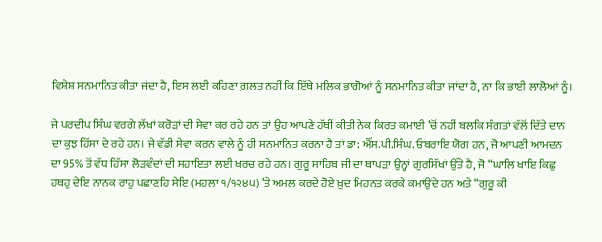ਵਿਸ਼ੇਸ਼ ਸਨਮਾਨਿਤ ਕੀਤਾ ਜਂਦਾ ਹੈ, ਇਸ ਲਈ ਕਹਿਣਾ ਗ਼ਲਤ ਨਹੀਂ ਕਿ ਇੱਥੇ ਮਲਿਕ ਭਾਗੋਆਂ ਨੂੰ ਸਨਮਾਨਿਤ ਕੀਤਾ ਜਾਂਦਾ ਹੈ, ਨਾ ਕਿ ਭਾਈ ਲਾਲੋਆਂ ਨੂੰ।

ਜੇ ਪਰਦੀਪ ਸਿੰਘ ਵਰਗੇ ਲੱਖਾਂ ਕਰੋੜਾਂ ਦੀ ਸੇਵਾ ਕਰ ਰਹੇ ਹਨ ਤਾਂ ਉਹ ਆਪਣੇ ਹੱਥੀਂ ਕੀਤੀ ਨੇਕ ਕਿਰਤ ਕਮਾਈ ’ਚੋਂ ਨਹੀਂ ਬਲਕਿ ਸੰਗਤਾਂ ਵੱਲੋਂ ਦਿੱਤੇ ਦਾਨ ਦਾ ਕੁਝ ਹਿੱਸਾ ਦੇ ਰਹੇ ਹਨ। ਜੇ ਵੱਡੀ ਸੇਵਾ ਕਰਨ ਵਾਲੇ ਨੂੰ ਹੀ ਸਨਮਾਨਿਤ ਕਰਨਾ ਹੈ ਤਾਂ ਡਾ: ਐੱਸ.ਪੀ.ਸਿੰਘ. ਓਬਰਾਇ ਯੋਗ ਹਨ, ਜੋ ਆਪਣੀ ਆਮਦਨ ਦਾ 95% ਤੋਂ ਵੱਧ ਹਿੱਸਾ ਲੋੜਵੰਦਾਂ ਦੀ ਸਹਾਇਤਾ ਲਈ ਖਰਚ ਰਹੇ ਹਨ। ਗੁਰੂ ਸਾਹਿਬ ਜੀ ਦਾ ਥਾਪੜਾ ਉਨ੍ਹਾਂ ਗੁਰਸਿੱਖਾਂ ਉੱਤੇ ਹੈ, ਜੋ “ਘਾਲਿ ਖਾਇ ਕਿਛੁ ਹਥਹੁ ਦੇਇ ਨਾਨਕ ਰਾਹੁ ਪਛਾਣਹਿ ਸੇਇ (ਮਹਲਾ ੧/੧੨੪੫) ’ਤੇ ਅਮਲ ਕਰਦੇ ਹੋਏ ਖ਼ੁਦ ਮਿਹਨਤ ਕਰਕੇ ਕਮਾਉਂਦੇ ਹਨ ਅਤੇ “ਗੁਰੂ ਕੀ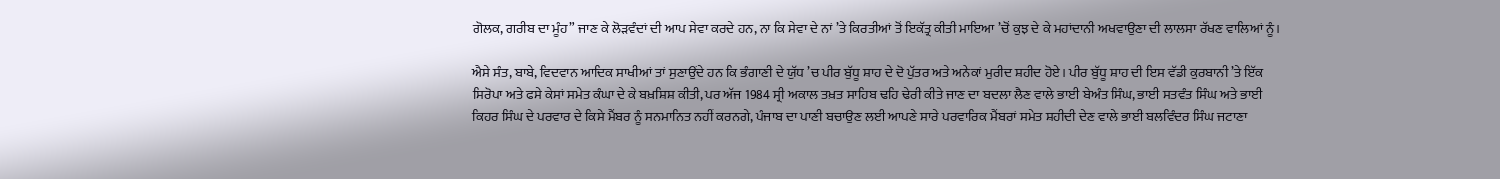ਗੋਲਕ, ਗਰੀਬ ਦਾ ਮੂੰਹ” ਜਾਣ ਕੇ ਲੋੜਵੰਦਾਂ ਦੀ ਆਪ ਸੇਵਾ ਕਰਦੇ ਹਨ, ਨਾ ਕਿ ਸੇਵਾ ਦੇ ਨਾਂ ’ਤੇ ਕਿਰਤੀਆਂ ਤੋਂ ਇਕੱਤ੍ਰ ਕੀਤੀ ਮਾਇਆ ’ਚੋਂ ਕੁਝ ਦੇ ਕੇ ਮਹਾਂਦਾਨੀ ਅਖਵਾਉਣਾ ਦੀ ਲਾਲਸਾ ਰੱਖਣ ਵਾਲਿਆਂ ਨੂੰ।

ਐਸੇ ਸੰਤ, ਬਾਬੇ, ਵਿਦਵਾਨ ਆਦਿਕ ਸਾਖੀਆਂ ਤਾਂ ਸੁਣਾਉਂਦੇ ਹਨ ਕਿ ਭੰਗਾਣੀ ਦੇ ਯੁੱਧ ’ਚ ਪੀਰ ਬੁੱਧੂ ਸ਼ਾਹ ਦੇ ਦੋ ਪੁੱਤਰ ਅਤੇ ਅਨੇਕਾਂ ਮੁਰੀਦ ਸ਼ਹੀਦ ਹੋਏ। ਪੀਰ ਬੁੱਧੂ ਸ਼ਾਹ ਦੀ ਇਸ ਵੱਡੀ ਕੁਰਬਾਨੀ ’ਤੇ ਇੱਕ ਸਿਰੋਪਾ ਅਤੇ ਫਸੇ ਕੇਸਾਂ ਸਮੇਤ ਕੰਘਾ ਦੇ ਕੇ ਬਖ਼ਸ਼ਿਸ਼ ਕੀਤੀ, ਪਰ ਅੱਜ 1984 ਸ੍ਰੀ ਅਕਾਲ ਤਖ਼ਤ ਸਾਹਿਬ ਢਹਿ ਢੇਰੀ ਕੀਤੇ ਜਾਣ ਦਾ ਬਦਲਾ ਲੈਣ ਵਾਲੇ ਭਾਈ ਬੇਅੰਤ ਸਿੰਘ, ਭਾਈ ਸਤਵੰਤ ਸਿੰਘ ਅਤੇ ਭਾਈ ਕਿਹਰ ਸਿੰਘ ਦੇ ਪਰਵਾਰ ਦੇ ਕਿਸੇ ਮੈਂਬਰ ਨੂੰ ਸਨਮਾਨਿਤ ਨਹੀਂ ਕਰਨਗੇ, ਪੰਜਾਬ ਦਾ ਪਾਣੀ ਬਚਾਉਣ ਲਈ ਆਪਣੇ ਸਾਰੇ ਪਰਵਾਰਿਕ ਮੈਂਬਰਾਂ ਸਮੇਤ ਸ਼ਹੀਦੀ ਦੇਣ ਵਾਲੇ ਭਾਈ ਬਲਵਿੰਦਰ ਸਿੰਘ ਜਟਾਣਾ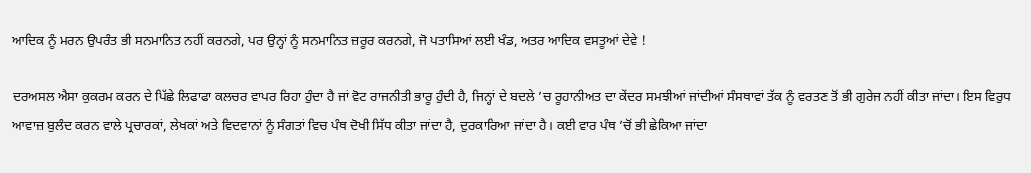ਆਦਿਕ ਨੂੰ ਮਰਨ ਉਪਰੰਤ ਭੀ ਸਨਮਾਨਿਤ ਨਹੀਂ ਕਰਨਗੇ, ਪਰ ਉਨ੍ਹਾਂ ਨੂੰ ਸਨਮਾਨਿਤ ਜ਼ਰੂਰ ਕਰਨਗੇ, ਜੋ ਪਤਾਸਿਆਂ ਲਈ ਖੰਡ, ਅਤਰ ਆਦਿਕ ਵਸਤੂਆਂ ਦੇਵੇ !

ਦਰਅਸਲ ਐਸਾ ਕੁਕਰਮ ਕਰਨ ਦੇ ਪਿੱਛੇ ਲਿਫਾਫਾ ਕਲਚਰ ਵਾਪਰ ਰਿਹਾ ਹੁੰਦਾ ਹੈ ਜਾਂ ਵੋਟ ਰਾਜਨੀਤੀ ਭਾਰੂ ਹੁੰਦੀ ਹੈ, ਜਿਨ੍ਹਾਂ ਦੇ ਬਦਲੇ ’ਚ ਰੂਹਾਨੀਅਤ ਦਾ ਕੇਂਦਰ ਸਮਝੀਆਂ ਜਾਂਦੀਆਂ ਸੰਸਥਾਵਾਂ ਤੱਕ ਨੂੰ ਵਰਤਣ ਤੋਂ ਭੀ ਗੁਰੇਜ ਨਹੀਂ ਕੀਤਾ ਜਾਂਦਾ। ਇਸ ਵਿਰੁਧ ਆਵਾਜ਼ ਬੁਲੰਦ ਕਰਨ ਵਾਲੇ ਪ੍ਰਚਾਰਕਾਂ, ਲੇਖਕਾਂ ਅਤੇ ਵਿਦਵਾਨਾਂ ਨੂੰ ਸੰਗਤਾਂ ਵਿਚ ਪੰਥ ਦੋਖੀ ਸਿੱਧ ਕੀਤਾ ਜਾਂਦਾ ਹੈ, ਦੁਰਕਾਰਿਆ ਜਾਂਦਾ ਹੈ। ਕਈ ਵਾਰ ਪੰਥ ’ਚੋਂ ਭੀ ਛੇਕਿਆ ਜਾਂਦਾ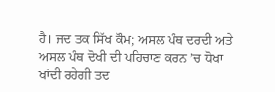ਹੈ। ਜਦ ਤਕ ਸਿੱਖ ਕੌਮ; ਅਸਲ ਪੰਥ ਦਰਦੀ ਅਤੇ ਅਸਲ ਪੰਥ ਦੋਖੀ ਦੀ ਪਹਿਚਾਣ ਕਰਨ ’ਚ ਧੋਖਾ ਖਾਂਦੀ ਰਹੇਗੀ ਤਦ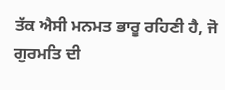ਤੱਕ ਐਸੀ ਮਨਮਤ ਭਾਰੂ ਰਹਿਣੀ ਹੈ, ਜੋ ਗੁਰਮਤਿ ਦੀ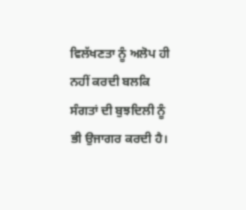ਵਿਲੱਖਣਤਾ ਨੂੰ ਅਲੋਪ ਹੀ ਨਹੀਂ ਕਰਦੀ ਬਲਕਿ ਸੰਗਤਾਂ ਦੀ ਬੁਝਦਿਲੀ ਨੂੰ ਭੀ ਉਜਾਗਰ ਕਰਦੀ ਹੈ।